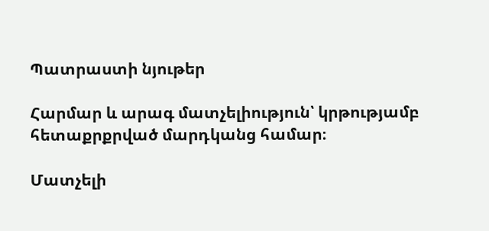Պատրաստի նյութեր

Հարմար և արագ մատչելիություն՝ կրթությամբ հետաքրքրված մարդկանց համար։

Մատչելի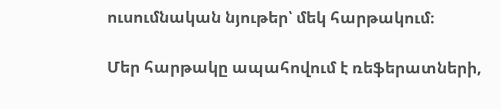ուսումնական նյութեր՝ մեկ հարթակում։

Մեր հարթակը ապահովում է ռեֆերատների,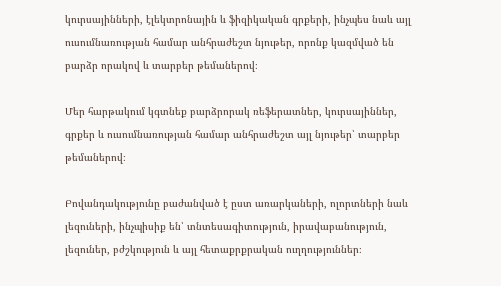կուրսայինների, էլեկտրոնային և ֆիզիկական գրքերի, ինչպես նաև այլ ուսումնառության համար անհրաժեշտ նյութեր, որոնք կազմված են բարձր որակով և տարբեր թեմաներով։

Մեր հարթակում կգտնեք բարձրորակ ռեֆերատներ, կուրսայիններ, գրքեր և ուսումնառության համար անհրաժեշտ այլ նյութեր՝ տարբեր թեմաներով։

Բովանդակությունը բաժանված է ըստ առարկաների, ոլորտների նաև լեզուների, ինչպիսիք են՝ տնտեսագիտություն, իրավաբանություն, լեզուներ, բժշկություն և այլ հետաքրքրական ուղղություններ։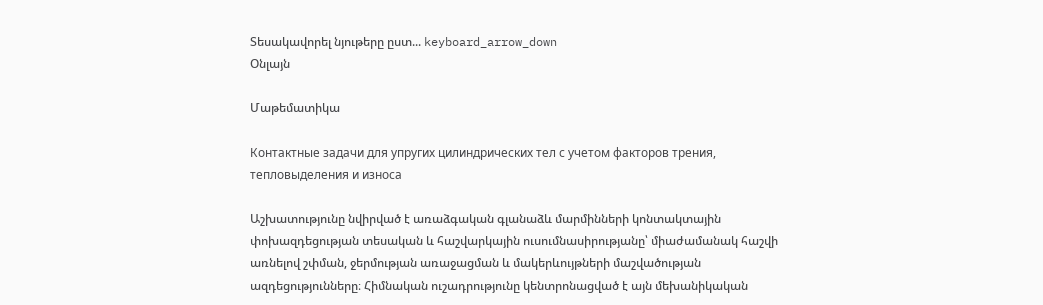Տեսակավորել նյութերը ըստ... keyboard_arrow_down
Օնլայն

Մաթեմատիկա

Контактные задачи для упругих цилиндрических тел с учетом факторов трения, тепловыделения и износа

Աշխատությունը նվիրված է առաձգական գլանաձև մարմինների կոնտակտային փոխազդեցության տեսական և հաշվարկային ուսումնասիրությանը՝ միաժամանակ հաշվի առնելով շփման, ջերմության առաջացման և մակերևույթների մաշվածության ազդեցությունները։ Հիմնական ուշադրությունը կենտրոնացված է այն մեխանիկական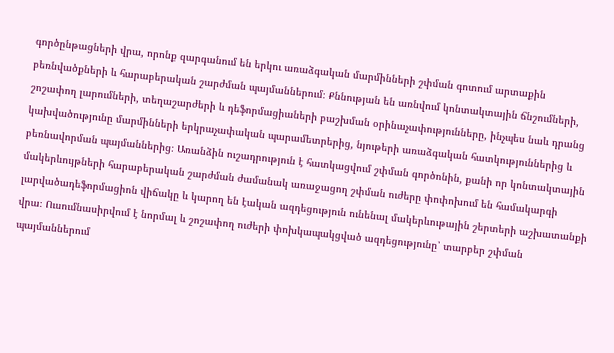գործընթացների վրա, որոնք զարգանում են երկու առաձգական մարմինների շփման գոտում արտաքին բեռնվածքների և հարաբերական շարժման պայմաններում։ Քննության են առնվում կոնտակտային ճնշումների, շոշափող լարումների, տեղաշարժերի և դեֆորմացիաների բաշխման օրինաչափությունները, ինչպես նաև դրանց կախվածությունը մարմինների երկրաչափական պարամետրերից, նյութերի առաձգական հատկություններից և բեռնավորման պայմաններից։ Առանձին ուշադրություն է հատկացվում շփման գործոնին, քանի որ կոնտակտային մակերևույթների հարաբերական շարժման ժամանակ առաջացող շփման ուժերը փոփոխում են համակարգի լարվածադեֆորմացիոն վիճակը և կարող են էական ազդեցություն ունենալ մակերևութային շերտերի աշխատանքի վրա։ Ուսումնասիրվում է նորմալ և շոշափող ուժերի փոխկապակցված ազդեցությունը՝ տարբեր շփման պայմաններում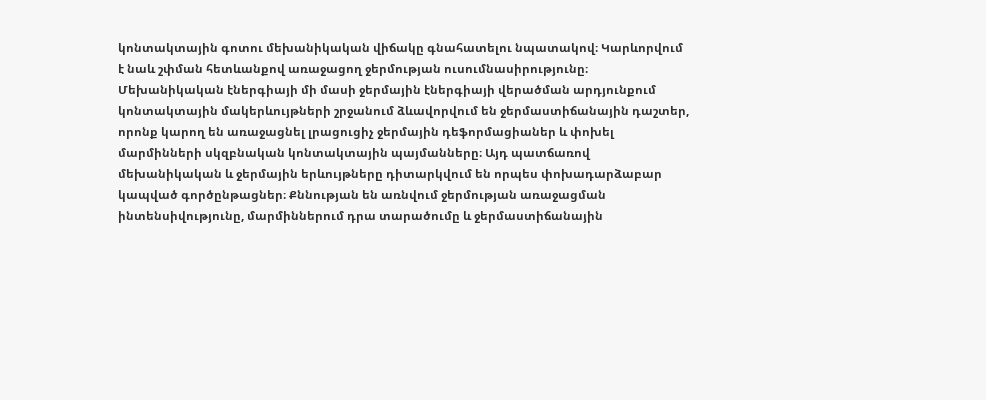կոնտակտային գոտու մեխանիկական վիճակը գնահատելու նպատակով։ Կարևորվում է նաև շփման հետևանքով առաջացող ջերմության ուսումնասիրությունը։ Մեխանիկական էներգիայի մի մասի ջերմային էներգիայի վերածման արդյունքում կոնտակտային մակերևույթների շրջանում ձևավորվում են ջերմաստիճանային դաշտեր, որոնք կարող են առաջացնել լրացուցիչ ջերմային դեֆորմացիաներ և փոխել մարմինների սկզբնական կոնտակտային պայմանները։ Այդ պատճառով մեխանիկական և ջերմային երևույթները դիտարկվում են որպես փոխադարձաբար կապված գործընթացներ։ Քննության են առնվում ջերմության առաջացման ինտենսիվությունը, մարմիններում դրա տարածումը և ջերմաստիճանային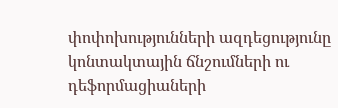փոփոխությունների ազդեցությունը կոնտակտային ճնշումների ու դեֆորմացիաների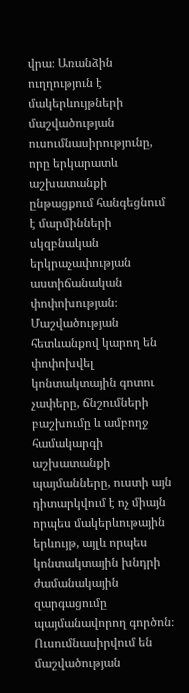վրա։ Առանձին ուղղություն է մակերևույթների մաշվածության ուսումնասիրությունը, որը երկարատև աշխատանքի ընթացքում հանգեցնում է մարմինների սկզբնական երկրաչափության աստիճանական փոփոխության։ Մաշվածության հետևանքով կարող են փոփոխվել կոնտակտային գոտու չափերը, ճնշումների բաշխումը և ամբողջ համակարգի աշխատանքի պայմանները, ուստի այն դիտարկվում է ոչ միայն որպես մակերևութային երևույթ, այլև որպես կոնտակտային խնդրի ժամանակային զարգացումը պայմանավորող գործոն։ Ուսումնասիրվում են մաշվածության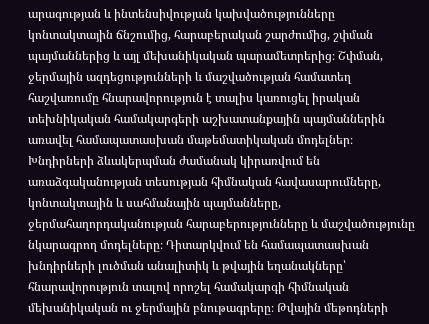արագության և ինտենսիվության կախվածությունները կոնտակտային ճնշումից, հարաբերական շարժումից, շփման պայմաններից և այլ մեխանիկական պարամետրերից։ Շփման, ջերմային ազդեցությունների և մաշվածության համատեղ հաշվառումը հնարավորություն է տալիս կառուցել իրական տեխնիկական համակարգերի աշխատանքային պայմաններին առավել համապատասխան մաթեմատիկական մոդելներ։ Խնդիրների ձևակերպման ժամանակ կիրառվում են առաձգականության տեսության հիմնական հավասարումները, կոնտակտային և սահմանային պայմանները, ջերմահաղորդականության հարաբերությունները և մաշվածությունը նկարագրող մոդելները։ Դիտարկվում են համապատասխան խնդիրների լուծման անալիտիկ և թվային եղանակները՝ հնարավորություն տալով որոշել համակարգի հիմնական մեխանիկական ու ջերմային բնութագրերը։ Թվային մեթոդների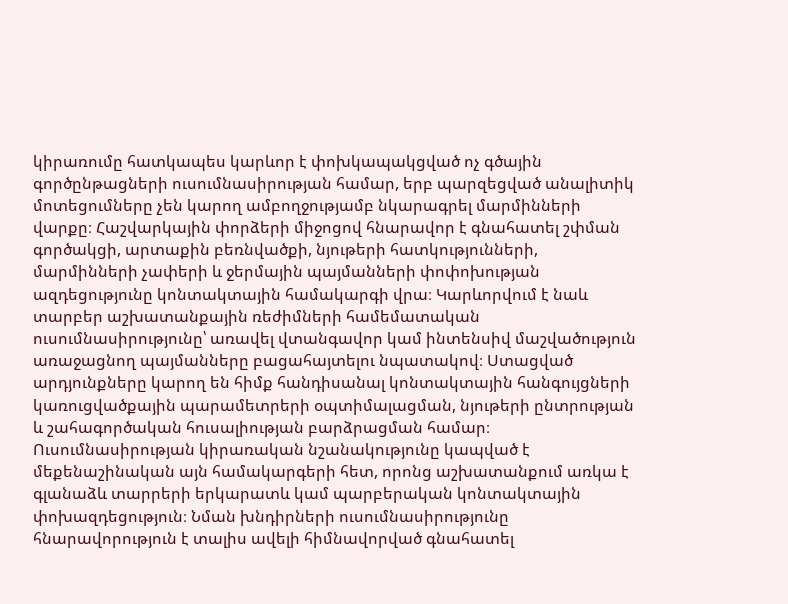կիրառումը հատկապես կարևոր է փոխկապակցված ոչ գծային գործընթացների ուսումնասիրության համար, երբ պարզեցված անալիտիկ մոտեցումները չեն կարող ամբողջությամբ նկարագրել մարմինների վարքը։ Հաշվարկային փորձերի միջոցով հնարավոր է գնահատել շփման գործակցի, արտաքին բեռնվածքի, նյութերի հատկությունների, մարմինների չափերի և ջերմային պայմանների փոփոխության ազդեցությունը կոնտակտային համակարգի վրա։ Կարևորվում է նաև տարբեր աշխատանքային ռեժիմների համեմատական ուսումնասիրությունը՝ առավել վտանգավոր կամ ինտենսիվ մաշվածություն առաջացնող պայմանները բացահայտելու նպատակով։ Ստացված արդյունքները կարող են հիմք հանդիսանալ կոնտակտային հանգույցների կառուցվածքային պարամետրերի օպտիմալացման, նյութերի ընտրության և շահագործական հուսալիության բարձրացման համար։ Ուսումնասիրության կիրառական նշանակությունը կապված է մեքենաշինական այն համակարգերի հետ, որոնց աշխատանքում առկա է գլանաձև տարրերի երկարատև կամ պարբերական կոնտակտային փոխազդեցություն։ Նման խնդիրների ուսումնասիրությունը հնարավորություն է տալիս ավելի հիմնավորված գնահատել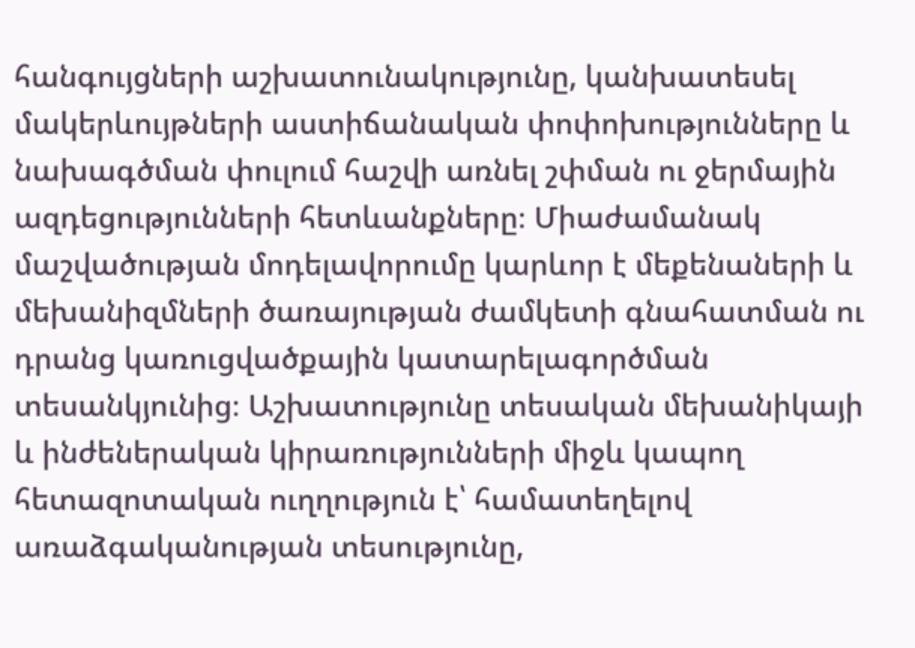հանգույցների աշխատունակությունը, կանխատեսել մակերևույթների աստիճանական փոփոխությունները և նախագծման փուլում հաշվի առնել շփման ու ջերմային ազդեցությունների հետևանքները։ Միաժամանակ մաշվածության մոդելավորումը կարևոր է մեքենաների և մեխանիզմների ծառայության ժամկետի գնահատման ու դրանց կառուցվածքային կատարելագործման տեսանկյունից։ Աշխատությունը տեսական մեխանիկայի և ինժեներական կիրառությունների միջև կապող հետազոտական ուղղություն է՝ համատեղելով առաձգականության տեսությունը,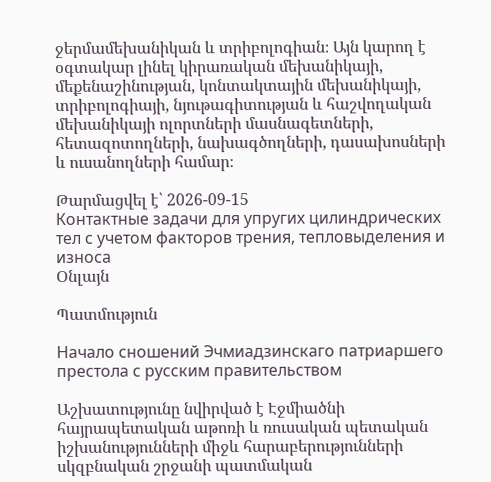ջերմամեխանիկան և տրիբոլոգիան։ Այն կարող է օգտակար լինել կիրառական մեխանիկայի, մեքենաշինության, կոնտակտային մեխանիկայի, տրիբոլոգիայի, նյութագիտության և հաշվողական մեխանիկայի ոլորտների մասնագետների, հետազոտողների, նախագծողների, դասախոսների և ուսանողների համար։

Թարմացվել է՝ 2026-09-15
Контактные задачи для упругих цилиндрических тел с учетом факторов трения, тепловыделения и износа
Օնլայն

Պատմություն

Начало сношений Эчмиадзинскаго патриаршего престола с русским правительством

Աշխատությունը նվիրված է Էջմիածնի հայրապետական աթոռի և ռուսական պետական իշխանությունների միջև հարաբերությունների սկզբնական շրջանի պատմական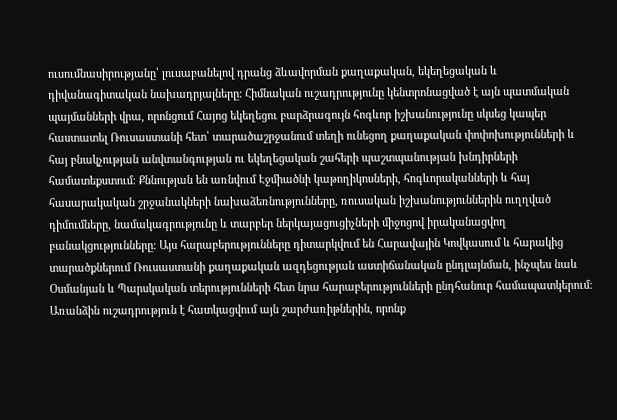ուսումնասիրությանը՝ լուսաբանելով դրանց ձևավորման քաղաքական, եկեղեցական և դիվանագիտական նախադրյալները։ Հիմնական ուշադրությունը կենտրոնացված է այն պատմական պայմանների վրա, որոնցում Հայոց եկեղեցու բարձրագույն հոգևոր իշխանությունը սկսեց կապեր հաստատել Ռուսաստանի հետ՝ տարածաշրջանում տեղի ունեցող քաղաքական փոփոխությունների և հայ բնակչության անվտանգության ու եկեղեցական շահերի պաշտպանության խնդիրների համատեքստում։ Քննության են առնվում Էջմիածնի կաթողիկոսների, հոգևորականների և հայ հասարակական շրջանակների նախաձեռնությունները, ռուսական իշխանություններին ուղղված դիմումները, նամակագրությունը և տարբեր ներկայացուցիչների միջոցով իրականացվող բանակցությունները։ Այս հարաբերությունները դիտարկվում են Հարավային Կովկասում և հարակից տարածքներում Ռուսաստանի քաղաքական ազդեցության աստիճանական ընդլայնման, ինչպես նաև Օսմանյան և Պարսկական տերությունների հետ նրա հարաբերությունների ընդհանուր համապատկերում։ Առանձին ուշադրություն է հատկացվում այն շարժառիթներին, որոնք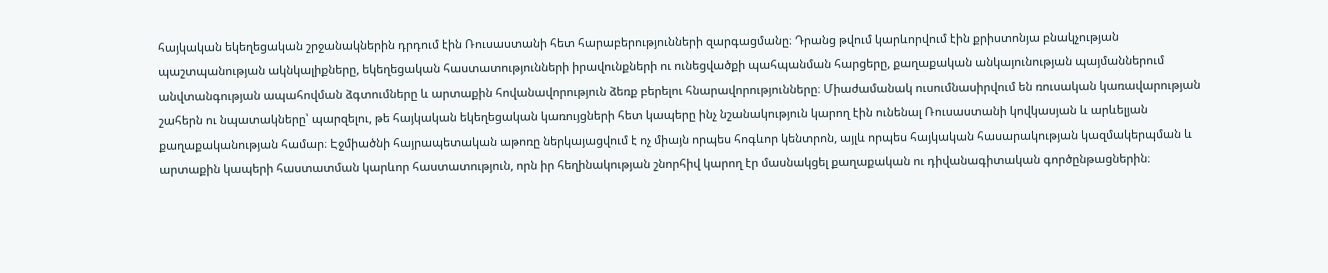հայկական եկեղեցական շրջանակներին դրդում էին Ռուսաստանի հետ հարաբերությունների զարգացմանը։ Դրանց թվում կարևորվում էին քրիստոնյա բնակչության պաշտպանության ակնկալիքները, եկեղեցական հաստատությունների իրավունքների ու ունեցվածքի պահպանման հարցերը, քաղաքական անկայունության պայմաններում անվտանգության ապահովման ձգտումները և արտաքին հովանավորություն ձեռք բերելու հնարավորությունները։ Միաժամանակ ուսումնասիրվում են ռուսական կառավարության շահերն ու նպատակները՝ պարզելու, թե հայկական եկեղեցական կառույցների հետ կապերը ինչ նշանակություն կարող էին ունենալ Ռուսաստանի կովկասյան և արևելյան քաղաքականության համար։ Էջմիածնի հայրապետական աթոռը ներկայացվում է ոչ միայն որպես հոգևոր կենտրոն, այլև որպես հայկական հասարակության կազմակերպման և արտաքին կապերի հաստատման կարևոր հաստատություն, որն իր հեղինակության շնորհիվ կարող էր մասնակցել քաղաքական ու դիվանագիտական գործընթացներին։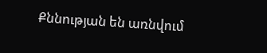Քննության են առնվում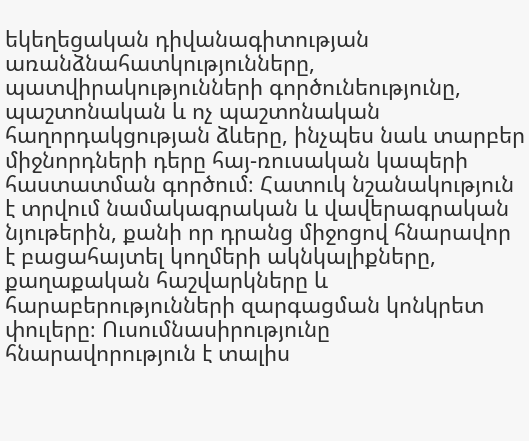եկեղեցական դիվանագիտության առանձնահատկությունները, պատվիրակությունների գործունեությունը, պաշտոնական և ոչ պաշտոնական հաղորդակցության ձևերը, ինչպես նաև տարբեր միջնորդների դերը հայ-ռուսական կապերի հաստատման գործում։ Հատուկ նշանակություն է տրվում նամակագրական և վավերագրական նյութերին, քանի որ դրանց միջոցով հնարավոր է բացահայտել կողմերի ակնկալիքները, քաղաքական հաշվարկները և հարաբերությունների զարգացման կոնկրետ փուլերը։ Ուսումնասիրությունը հնարավորություն է տալիս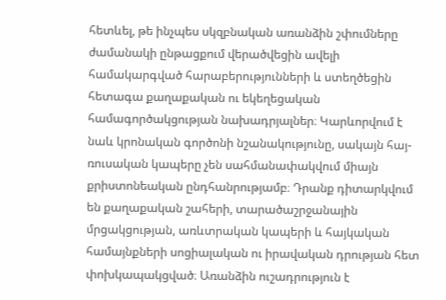հետևել, թե ինչպես սկզբնական առանձին շփումները ժամանակի ընթացքում վերածվեցին ավելի համակարգված հարաբերությունների և ստեղծեցին հետագա քաղաքական ու եկեղեցական համագործակցության նախադրյալներ։ Կարևորվում է նաև կրոնական գործոնի նշանակությունը, սակայն հայ-ռուսական կապերը չեն սահմանափակվում միայն քրիստոնեական ընդհանրությամբ։ Դրանք դիտարկվում են քաղաքական շահերի, տարածաշրջանային մրցակցության, առևտրական կապերի և հայկական համայնքների սոցիալական ու իրավական դրության հետ փոխկապակցված։ Առանձին ուշադրություն է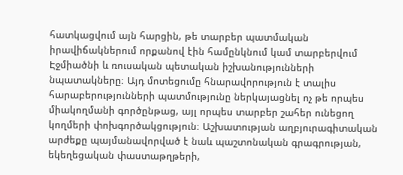հատկացվում այն հարցին, թե տարբեր պատմական իրավիճակներում որքանով էին համընկնում կամ տարբերվում Էջմիածնի և ռուսական պետական իշխանությունների նպատակները։ Այդ մոտեցումը հնարավորություն է տալիս հարաբերությունների պատմությունը ներկայացնել ոչ թե որպես միակողմանի գործընթաց, այլ որպես տարբեր շահեր ունեցող կողմերի փոխգործակցություն։ Աշխատության աղբյուրագիտական արժեքը պայմանավորված է նաև պաշտոնական գրագրության, եկեղեցական փաստաթղթերի,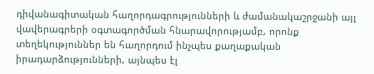դիվանագիտական հաղորդագրությունների և ժամանակաշրջանի այլ վավերագրերի օգտագործման հնարավորությամբ, որոնք տեղեկություններ են հաղորդում ինչպես քաղաքական իրադարձությունների, այնպես էլ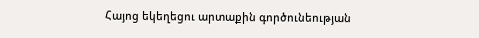Հայոց եկեղեցու արտաքին գործունեության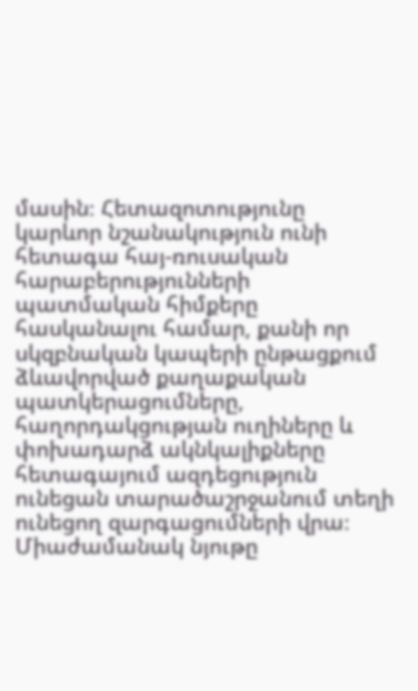մասին։ Հետազոտությունը կարևոր նշանակություն ունի հետագա հայ-ռուսական հարաբերությունների պատմական հիմքերը հասկանալու համար, քանի որ սկզբնական կապերի ընթացքում ձևավորված քաղաքական պատկերացումները, հաղորդակցության ուղիները և փոխադարձ ակնկալիքները հետագայում ազդեցություն ունեցան տարածաշրջանում տեղի ունեցող զարգացումների վրա։ Միաժամանակ նյութը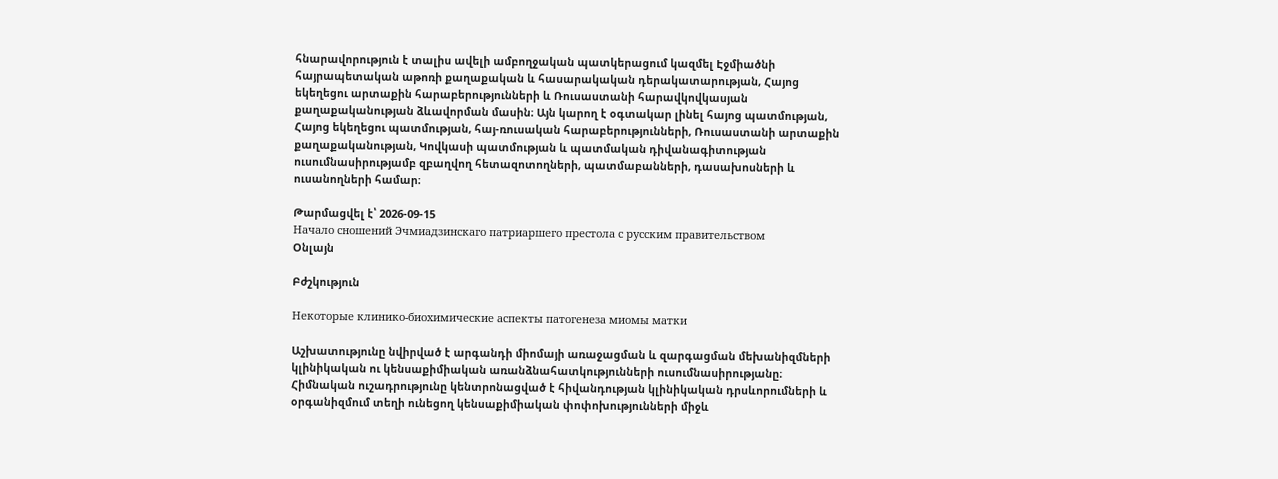հնարավորություն է տալիս ավելի ամբողջական պատկերացում կազմել Էջմիածնի հայրապետական աթոռի քաղաքական և հասարակական դերակատարության, Հայոց եկեղեցու արտաքին հարաբերությունների և Ռուսաստանի հարավկովկասյան քաղաքականության ձևավորման մասին։ Այն կարող է օգտակար լինել հայոց պատմության, Հայոց եկեղեցու պատմության, հայ-ռուսական հարաբերությունների, Ռուսաստանի արտաքին քաղաքականության, Կովկասի պատմության և պատմական դիվանագիտության ուսումնասիրությամբ զբաղվող հետազոտողների, պատմաբանների, դասախոսների և ուսանողների համար։

Թարմացվել է՝ 2026-09-15
Начало сношений Эчмиадзинскаго патриаршего престола с русским правительством
Օնլայն

Բժշկություն

Некоторые клинико-биохимические аспекты патогенеза миомы матки

Աշխատությունը նվիրված է արգանդի միոմայի առաջացման և զարգացման մեխանիզմների կլինիկական ու կենսաքիմիական առանձնահատկությունների ուսումնասիրությանը։ Հիմնական ուշադրությունը կենտրոնացված է հիվանդության կլինիկական դրսևորումների և օրգանիզմում տեղի ունեցող կենսաքիմիական փոփոխությունների միջև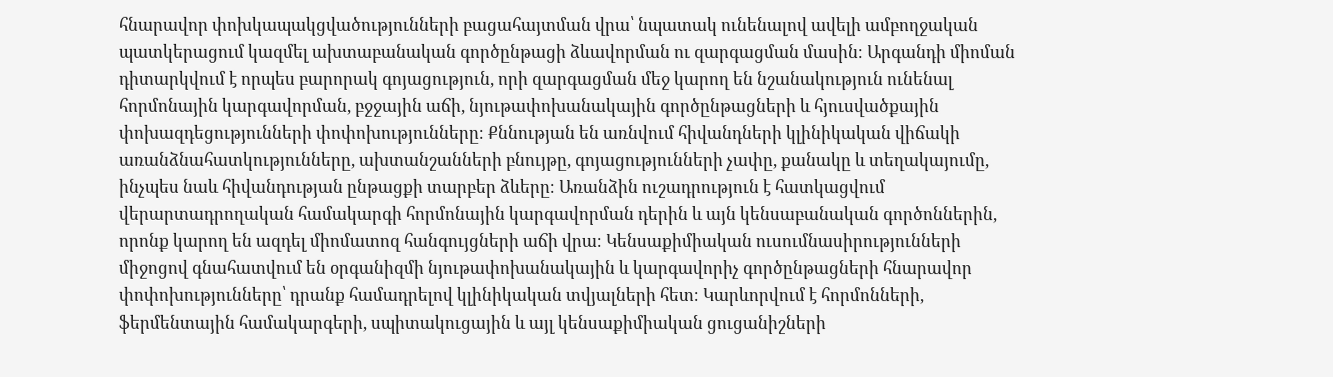հնարավոր փոխկապակցվածությունների բացահայտման վրա՝ նպատակ ունենալով ավելի ամբողջական պատկերացում կազմել ախտաբանական գործընթացի ձևավորման ու զարգացման մասին։ Արգանդի միոման դիտարկվում է որպես բարորակ գոյացություն, որի զարգացման մեջ կարող են նշանակություն ունենալ հորմոնային կարգավորման, բջջային աճի, նյութափոխանակային գործընթացների և հյուսվածքային փոխազդեցությունների փոփոխությունները։ Քննության են առնվում հիվանդների կլինիկական վիճակի առանձնահատկությունները, ախտանշանների բնույթը, գոյացությունների չափը, քանակը և տեղակայումը, ինչպես նաև հիվանդության ընթացքի տարբեր ձևերը։ Առանձին ուշադրություն է հատկացվում վերարտադրողական համակարգի հորմոնային կարգավորման դերին և այն կենսաբանական գործոններին, որոնք կարող են ազդել միոմատոզ հանգույցների աճի վրա։ Կենսաքիմիական ուսումնասիրությունների միջոցով գնահատվում են օրգանիզմի նյութափոխանակային և կարգավորիչ գործընթացների հնարավոր փոփոխությունները՝ դրանք համադրելով կլինիկական տվյալների հետ։ Կարևորվում է հորմոնների, ֆերմենտային համակարգերի, սպիտակուցային և այլ կենսաքիմիական ցուցանիշների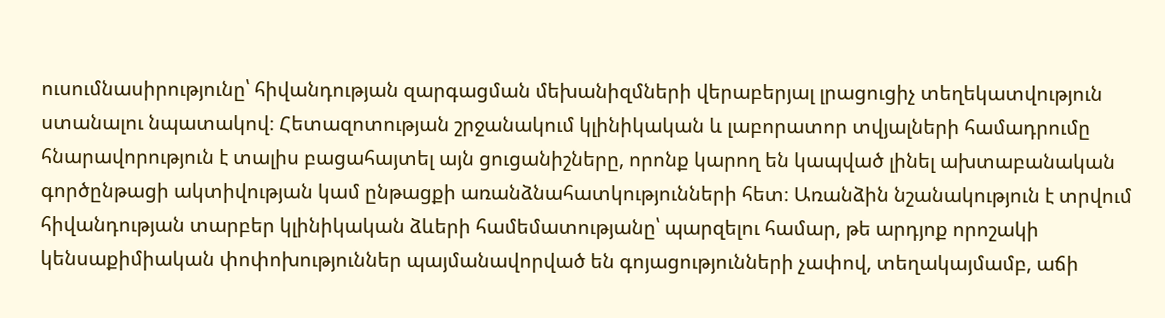ուսումնասիրությունը՝ հիվանդության զարգացման մեխանիզմների վերաբերյալ լրացուցիչ տեղեկատվություն ստանալու նպատակով։ Հետազոտության շրջանակում կլինիկական և լաբորատոր տվյալների համադրումը հնարավորություն է տալիս բացահայտել այն ցուցանիշները, որոնք կարող են կապված լինել ախտաբանական գործընթացի ակտիվության կամ ընթացքի առանձնահատկությունների հետ։ Առանձին նշանակություն է տրվում հիվանդության տարբեր կլինիկական ձևերի համեմատությանը՝ պարզելու համար, թե արդյոք որոշակի կենսաքիմիական փոփոխություններ պայմանավորված են գոյացությունների չափով, տեղակայմամբ, աճի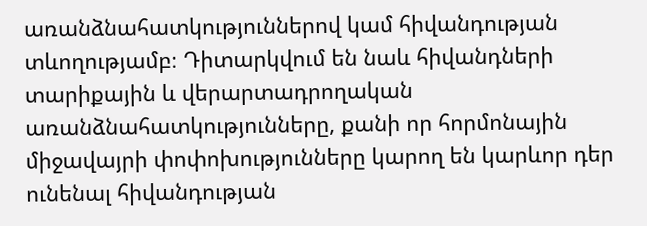առանձնահատկություններով կամ հիվանդության տևողությամբ։ Դիտարկվում են նաև հիվանդների տարիքային և վերարտադրողական առանձնահատկությունները, քանի որ հորմոնային միջավայրի փոփոխությունները կարող են կարևոր դեր ունենալ հիվանդության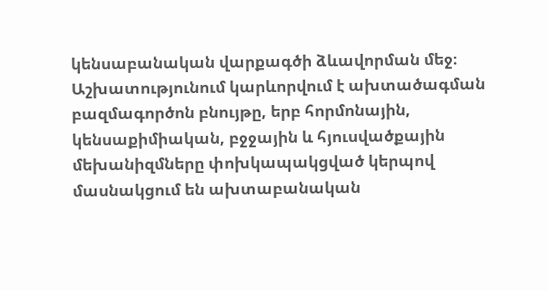կենսաբանական վարքագծի ձևավորման մեջ։ Աշխատությունում կարևորվում է ախտածագման բազմագործոն բնույթը, երբ հորմոնային, կենսաքիմիական, բջջային և հյուսվածքային մեխանիզմները փոխկապակցված կերպով մասնակցում են ախտաբանական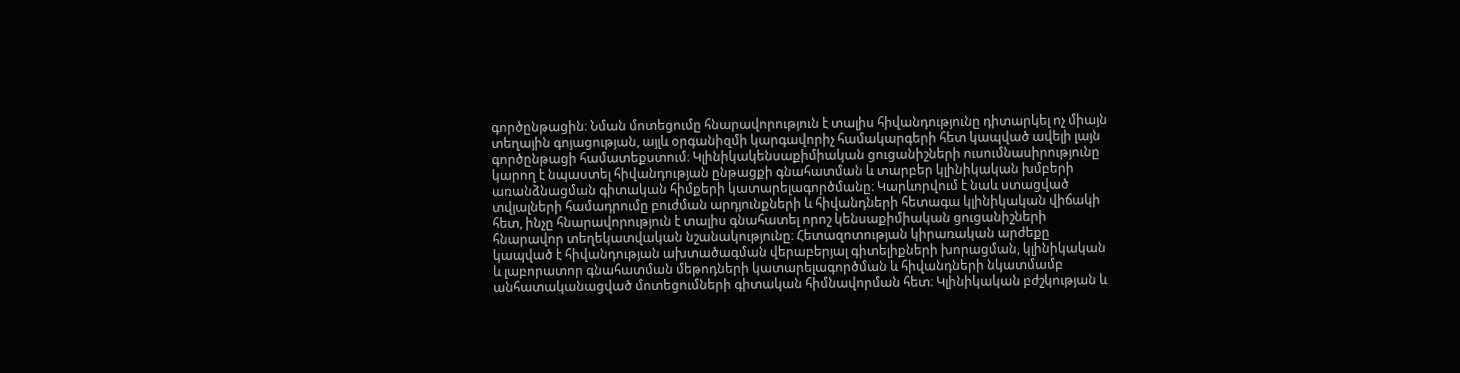գործընթացին։ Նման մոտեցումը հնարավորություն է տալիս հիվանդությունը դիտարկել ոչ միայն տեղային գոյացության, այլև օրգանիզմի կարգավորիչ համակարգերի հետ կապված ավելի լայն գործընթացի համատեքստում։ Կլինիկակենսաքիմիական ցուցանիշների ուսումնասիրությունը կարող է նպաստել հիվանդության ընթացքի գնահատման և տարբեր կլինիկական խմբերի առանձնացման գիտական հիմքերի կատարելագործմանը։ Կարևորվում է նաև ստացված տվյալների համադրումը բուժման արդյունքների և հիվանդների հետագա կլինիկական վիճակի հետ, ինչը հնարավորություն է տալիս գնահատել որոշ կենսաքիմիական ցուցանիշների հնարավոր տեղեկատվական նշանակությունը։ Հետազոտության կիրառական արժեքը կապված է հիվանդության ախտածագման վերաբերյալ գիտելիքների խորացման, կլինիկական և լաբորատոր գնահատման մեթոդների կատարելագործման և հիվանդների նկատմամբ անհատականացված մոտեցումների գիտական հիմնավորման հետ։ Կլինիկական բժշկության և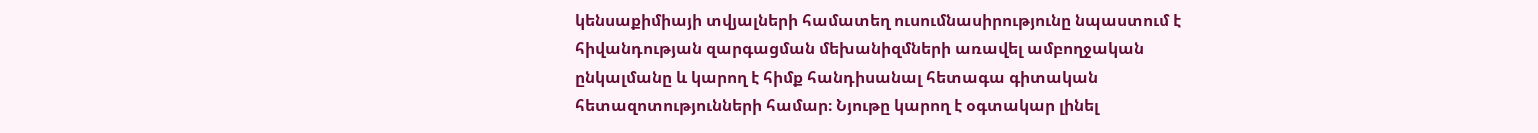կենսաքիմիայի տվյալների համատեղ ուսումնասիրությունը նպաստում է հիվանդության զարգացման մեխանիզմների առավել ամբողջական ընկալմանը և կարող է հիմք հանդիսանալ հետագա գիտական հետազոտությունների համար։ Նյութը կարող է օգտակար լինել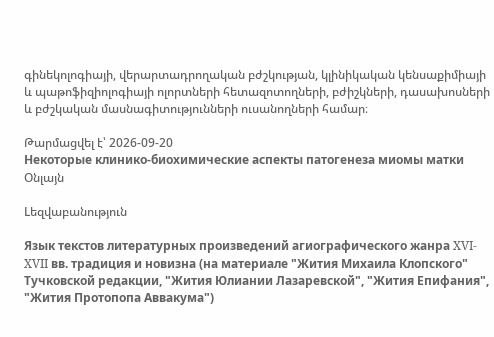գինեկոլոգիայի, վերարտադրողական բժշկության, կլինիկական կենսաքիմիայի և պաթոֆիզիոլոգիայի ոլորտների հետազոտողների, բժիշկների, դասախոսների և բժշկական մասնագիտությունների ուսանողների համար։

Թարմացվել է՝ 2026-09-20
Некоторые клинико-биохимические аспекты патогенеза миомы матки
Օնլայն

Lեզվաբանություն

Язык текстов литературных произведений агиографического жанра XVI-XVII вв. традиция и новизна (на материале "Жития Михаила Клопского" Тучковской редакции, "Жития Юлиании Лазаревской", "Жития Епифания", "Жития Протопопа Аввакума")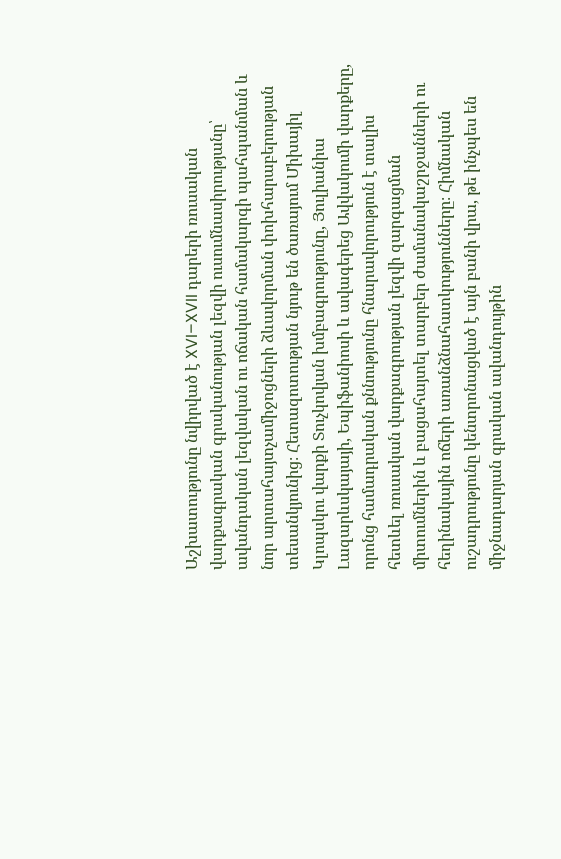Աշխատությունը նվիրված է XVI–XVII դարերի ռուսական վարքագրական գրականության լեզվի ուսումնասիրությանը՝ ավանդական լեզվական ու ոճական համակարգի պահպանման և նոր արտահայտչամիջոցների ձևավորման փոխհարաբերության տեսանկյունից։ Հետազոտության նյութ են ծառայում Միխայիլ Կլոպսկու վարքի Տուչկովյան խմբագրությունը, Յուլիանիա Լազարևսկայայի, Եպիֆանիոսի և ավագերեց Ավվակումի վարքերը, որոնց համադրական քննությունը հնարավորություն է տալիս հետևել ռուսական վարքագրության լեզվի զարգացման միտումներին և բացահայտել տարբեր ժամանակաշրջանների ու հեղինակային ոճերի առանձնահատկությունները։ Հիմնական ուշադրությունը կենտրոնացված է այն բանի վրա, թե ինչպես են միջնադարյան գրական ավանդույթին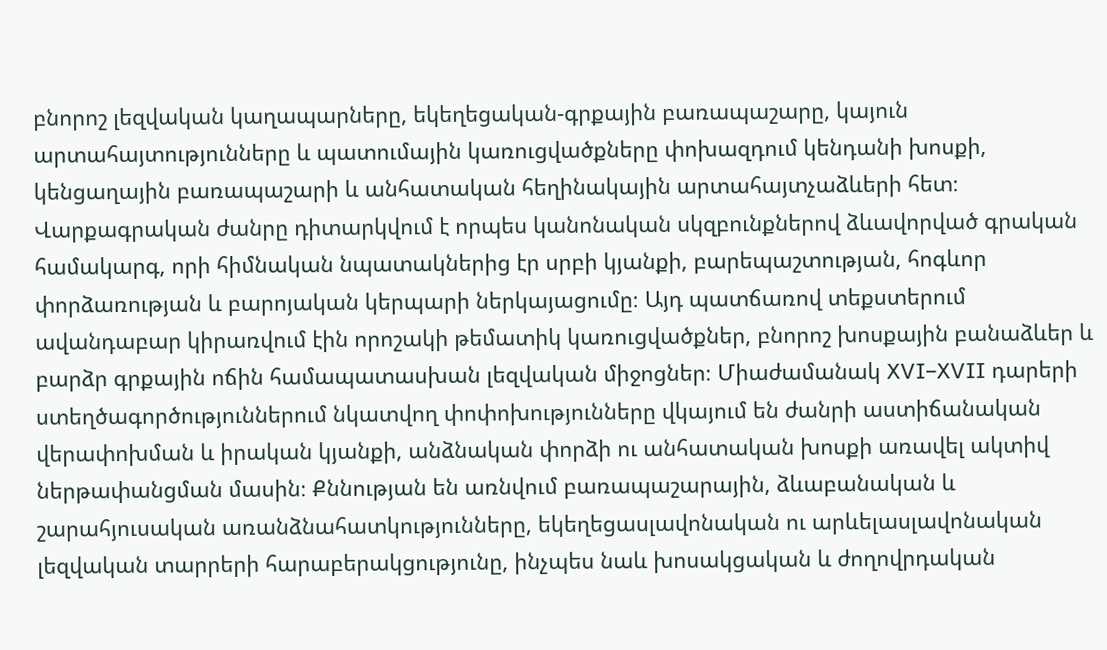բնորոշ լեզվական կաղապարները, եկեղեցական-գրքային բառապաշարը, կայուն արտահայտությունները և պատումային կառուցվածքները փոխազդում կենդանի խոսքի, կենցաղային բառապաշարի և անհատական հեղինակային արտահայտչաձևերի հետ։ Վարքագրական ժանրը դիտարկվում է որպես կանոնական սկզբունքներով ձևավորված գրական համակարգ, որի հիմնական նպատակներից էր սրբի կյանքի, բարեպաշտության, հոգևոր փորձառության և բարոյական կերպարի ներկայացումը։ Այդ պատճառով տեքստերում ավանդաբար կիրառվում էին որոշակի թեմատիկ կառուցվածքներ, բնորոշ խոսքային բանաձևեր և բարձր գրքային ոճին համապատասխան լեզվական միջոցներ։ Միաժամանակ XVI–XVII դարերի ստեղծագործություններում նկատվող փոփոխությունները վկայում են ժանրի աստիճանական վերափոխման և իրական կյանքի, անձնական փորձի ու անհատական խոսքի առավել ակտիվ ներթափանցման մասին։ Քննության են առնվում բառապաշարային, ձևաբանական և շարահյուսական առանձնահատկությունները, եկեղեցասլավոնական ու արևելասլավոնական լեզվական տարրերի հարաբերակցությունը, ինչպես նաև խոսակցական և ժողովրդական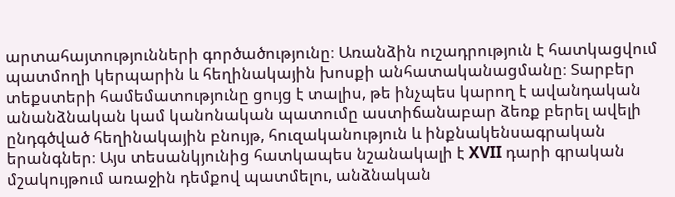արտահայտությունների գործածությունը։ Առանձին ուշադրություն է հատկացվում պատմողի կերպարին և հեղինակային խոսքի անհատականացմանը։ Տարբեր տեքստերի համեմատությունը ցույց է տալիս, թե ինչպես կարող է ավանդական անանձնական կամ կանոնական պատումը աստիճանաբար ձեռք բերել ավելի ընդգծված հեղինակային բնույթ, հուզականություն և ինքնակենսագրական երանգներ։ Այս տեսանկյունից հատկապես նշանակալի է XVII դարի գրական մշակույթում առաջին դեմքով պատմելու, անձնական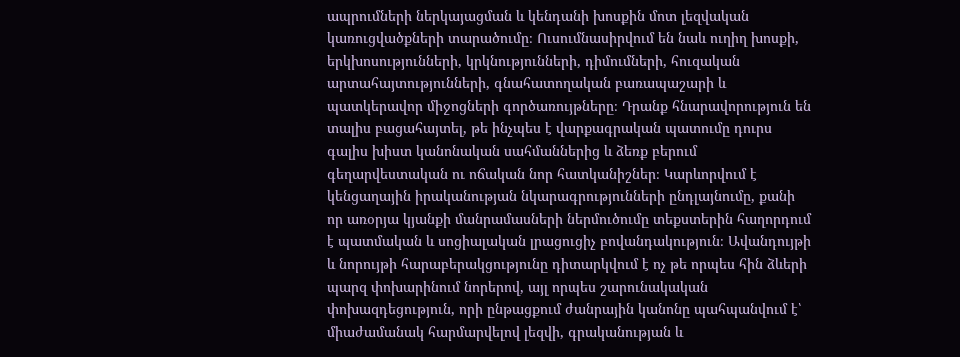ապրումների ներկայացման և կենդանի խոսքին մոտ լեզվական կառուցվածքների տարածումը։ Ուսումնասիրվում են նաև ուղիղ խոսքի, երկխոսությունների, կրկնությունների, դիմումների, հուզական արտահայտությունների, գնահատողական բառապաշարի և պատկերավոր միջոցների գործառույթները։ Դրանք հնարավորություն են տալիս բացահայտել, թե ինչպես է վարքագրական պատումը դուրս գալիս խիստ կանոնական սահմաններից և ձեռք բերում գեղարվեստական ու ոճական նոր հատկանիշներ։ Կարևորվում է կենցաղային իրականության նկարագրությունների ընդլայնումը, քանի որ առօրյա կյանքի մանրամասների ներմուծումը տեքստերին հաղորդում է պատմական և սոցիալական լրացուցիչ բովանդակություն։ Ավանդույթի և նորույթի հարաբերակցությունը դիտարկվում է ոչ թե որպես հին ձևերի պարզ փոխարինում նորերով, այլ որպես շարունակական փոխազդեցություն, որի ընթացքում ժանրային կանոնը պահպանվում է՝ միաժամանակ հարմարվելով լեզվի, գրականության և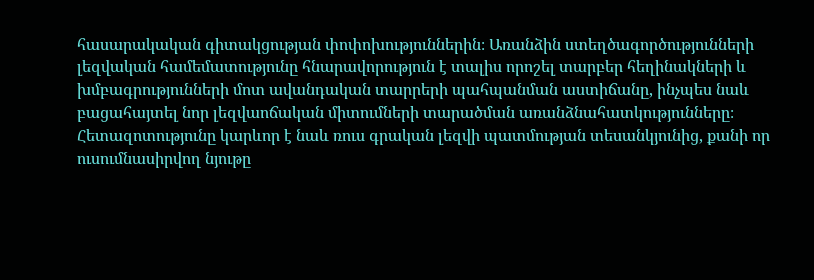հասարակական գիտակցության փոփոխություններին։ Առանձին ստեղծագործությունների լեզվական համեմատությունը հնարավորություն է տալիս որոշել տարբեր հեղինակների և խմբագրությունների մոտ ավանդական տարրերի պահպանման աստիճանը, ինչպես նաև բացահայտել նոր լեզվաոճական միտումների տարածման առանձնահատկությունները։ Հետազոտությունը կարևոր է նաև ռուս գրական լեզվի պատմության տեսանկյունից, քանի որ ուսումնասիրվող նյութը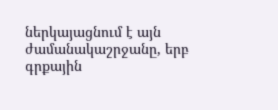ներկայացնում է այն ժամանակաշրջանը, երբ գրքային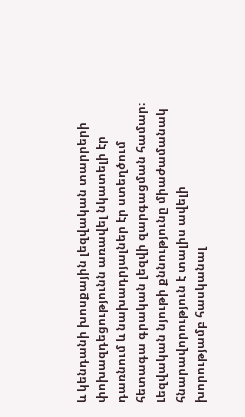և կենդանի խոսքային լեզվական տարրերի փոխազդեցությունն առավել նկատելի էր դառնում և նախադրյալներ էր ստեղծում հետագա գրական լեզվի զարգացման համար։ Լեզվական նյութի քննությունը միաժամանակ հնարավորություն է տալիս ավելի խորությամբ հասկանալ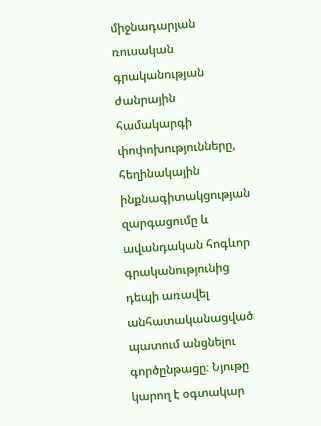միջնադարյան ռուսական գրականության ժանրային համակարգի փոփոխությունները, հեղինակային ինքնագիտակցության զարգացումը և ավանդական հոգևոր գրականությունից դեպի առավել անհատականացված պատում անցնելու գործընթացը։ Նյութը կարող է օգտակար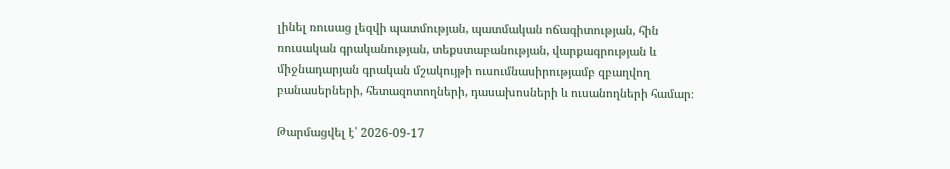լինել ռուսաց լեզվի պատմության, պատմական ոճագիտության, հին ռուսական գրականության, տեքստաբանության, վարքագրության և միջնադարյան գրական մշակույթի ուսումնասիրությամբ զբաղվող բանասերների, հետազոտողների, դասախոսների և ուսանողների համար։

Թարմացվել է՝ 2026-09-17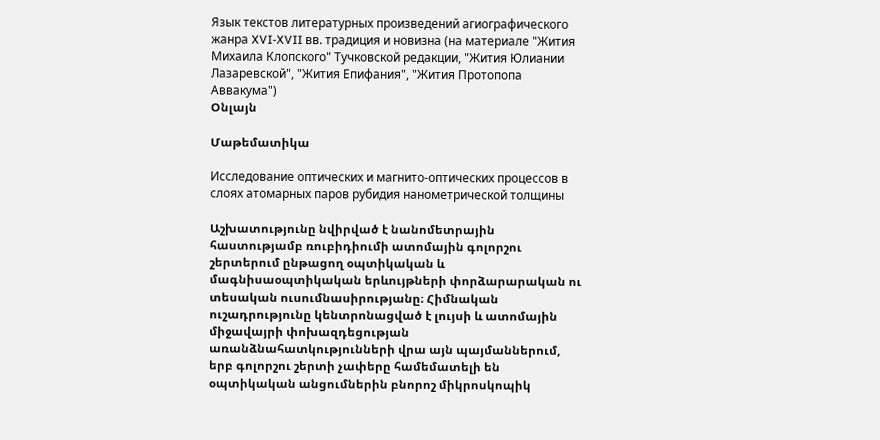Язык текстов литературных произведений агиографического жанра XVI-XVII вв. традиция и новизна (на материале "Жития Михаила Клопского" Тучковской редакции, "Жития Юлиании Лазаревской", "Жития Епифания", "Жития Протопопа Аввакума")
Օնլայն

Մաթեմատիկա

Исследование оптических и магнито-оптических процессов в слоях атомарных паров рубидия нанометрической толщины

Աշխատությունը նվիրված է նանոմետրային հաստությամբ ռուբիդիումի ատոմային գոլորշու շերտերում ընթացող օպտիկական և մագնիսաօպտիկական երևույթների փորձարարական ու տեսական ուսումնասիրությանը։ Հիմնական ուշադրությունը կենտրոնացված է լույսի և ատոմային միջավայրի փոխազդեցության առանձնահատկությունների վրա այն պայմաններում, երբ գոլորշու շերտի չափերը համեմատելի են օպտիկական անցումներին բնորոշ միկրոսկոպիկ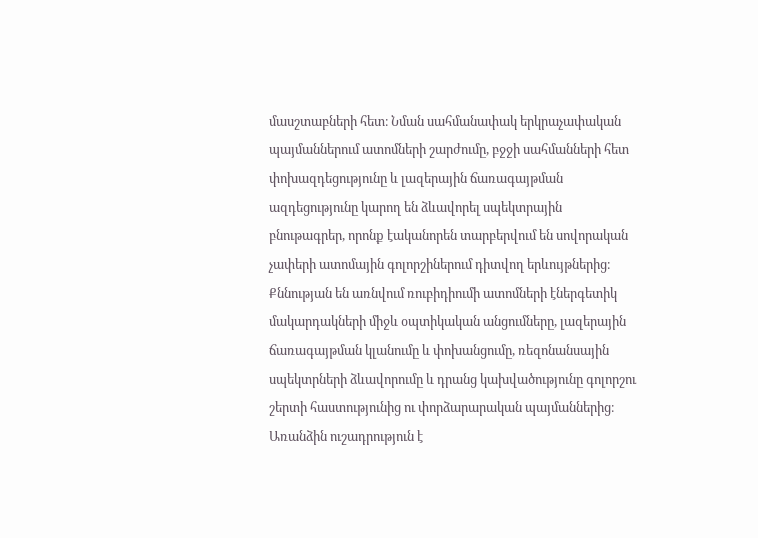մասշտաբների հետ։ Նման սահմանափակ երկրաչափական պայմաններում ատոմների շարժումը, բջջի սահմանների հետ փոխազդեցությունը և լազերային ճառագայթման ազդեցությունը կարող են ձևավորել սպեկտրային բնութագրեր, որոնք էականորեն տարբերվում են սովորական չափերի ատոմային գոլորշիներում դիտվող երևույթներից։ Քննության են առնվում ռուբիդիումի ատոմների էներգետիկ մակարդակների միջև օպտիկական անցումները, լազերային ճառագայթման կլանումը և փոխանցումը, ռեզոնանսային սպեկտրների ձևավորումը և դրանց կախվածությունը գոլորշու շերտի հաստությունից ու փորձարարական պայմաններից։ Առանձին ուշադրություն է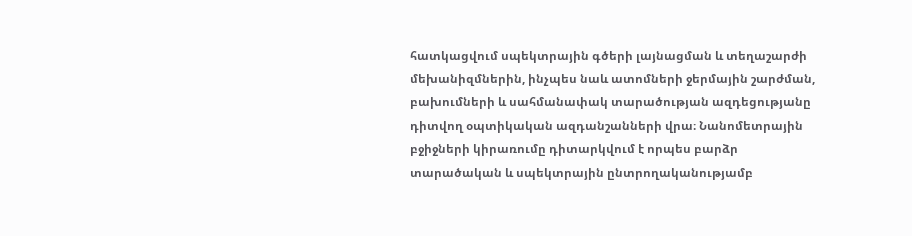հատկացվում սպեկտրային գծերի լայնացման և տեղաշարժի մեխանիզմներին, ինչպես նաև ատոմների ջերմային շարժման, բախումների և սահմանափակ տարածության ազդեցությանը դիտվող օպտիկական ազդանշանների վրա։ Նանոմետրային բջիջների կիրառումը դիտարկվում է որպես բարձր տարածական և սպեկտրային ընտրողականությամբ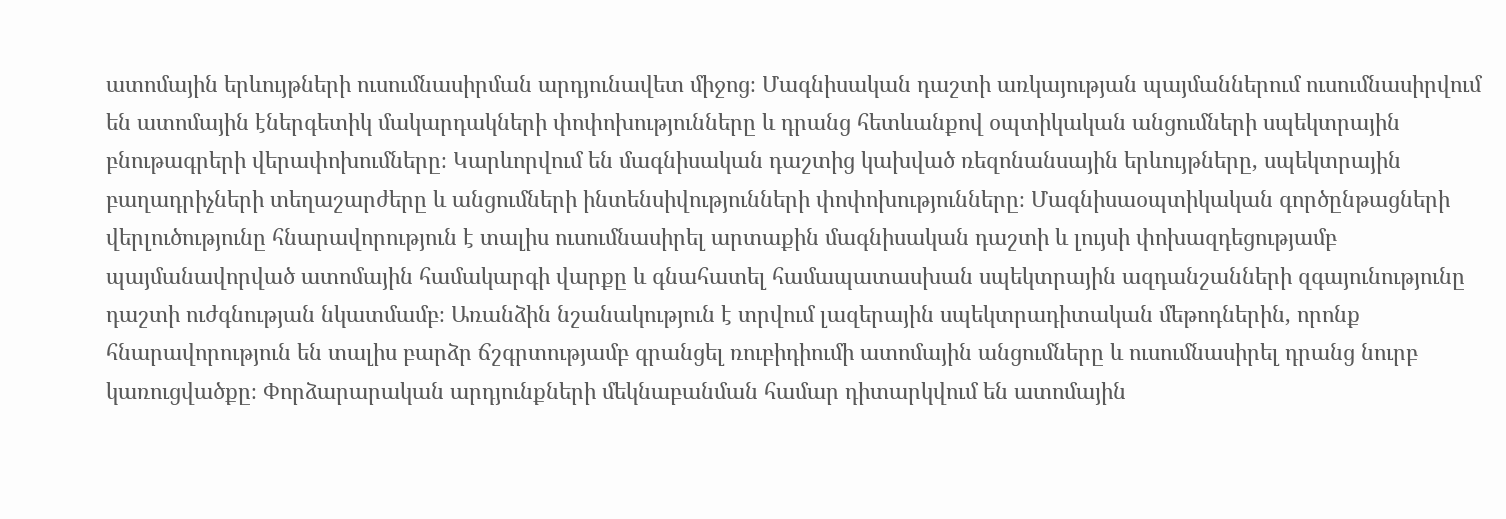ատոմային երևույթների ուսումնասիրման արդյունավետ միջոց։ Մագնիսական դաշտի առկայության պայմաններում ուսումնասիրվում են ատոմային էներգետիկ մակարդակների փոփոխությունները և դրանց հետևանքով օպտիկական անցումների սպեկտրային բնութագրերի վերափոխումները։ Կարևորվում են մագնիսական դաշտից կախված ռեզոնանսային երևույթները, սպեկտրային բաղադրիչների տեղաշարժերը և անցումների ինտենսիվությունների փոփոխությունները։ Մագնիսաօպտիկական գործընթացների վերլուծությունը հնարավորություն է տալիս ուսումնասիրել արտաքին մագնիսական դաշտի և լույսի փոխազդեցությամբ պայմանավորված ատոմային համակարգի վարքը և գնահատել համապատասխան սպեկտրային ազդանշանների զգայունությունը դաշտի ուժգնության նկատմամբ։ Առանձին նշանակություն է տրվում լազերային սպեկտրադիտական մեթոդներին, որոնք հնարավորություն են տալիս բարձր ճշգրտությամբ գրանցել ռուբիդիումի ատոմային անցումները և ուսումնասիրել դրանց նուրբ կառուցվածքը։ Փորձարարական արդյունքների մեկնաբանման համար դիտարկվում են ատոմային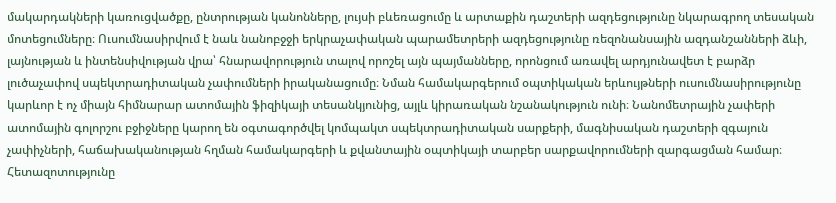մակարդակների կառուցվածքը, ընտրության կանոնները, լույսի բևեռացումը և արտաքին դաշտերի ազդեցությունը նկարագրող տեսական մոտեցումները։ Ուսումնասիրվում է նաև նանոբջջի երկրաչափական պարամետրերի ազդեցությունը ռեզոնանսային ազդանշանների ձևի, լայնության և ինտենսիվության վրա՝ հնարավորություն տալով որոշել այն պայմանները, որոնցում առավել արդյունավետ է բարձր լուծաչափով սպեկտրադիտական չափումների իրականացումը։ Նման համակարգերում օպտիկական երևույթների ուսումնասիրությունը կարևոր է ոչ միայն հիմնարար ատոմային ֆիզիկայի տեսանկյունից, այլև կիրառական նշանակություն ունի։ Նանոմետրային չափերի ատոմային գոլորշու բջիջները կարող են օգտագործվել կոմպակտ սպեկտրադիտական սարքերի, մագնիսական դաշտերի զգայուն չափիչների, հաճախականության հղման համակարգերի և քվանտային օպտիկայի տարբեր սարքավորումների զարգացման համար։ Հետազոտությունը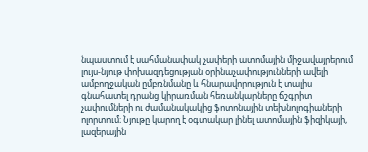նպաստում է սահմանափակ չափերի ատոմային միջավայրերում լույս-նյութ փոխազդեցության օրինաչափությունների ավելի ամբողջական ըմբռնմանը և հնարավորություն է տալիս գնահատել դրանց կիրառման հեռանկարները ճշգրիտ չափումների ու ժամանակակից ֆոտոնային տեխնոլոգիաների ոլորտում։ Նյութը կարող է օգտակար լինել ատոմային ֆիզիկայի, լազերային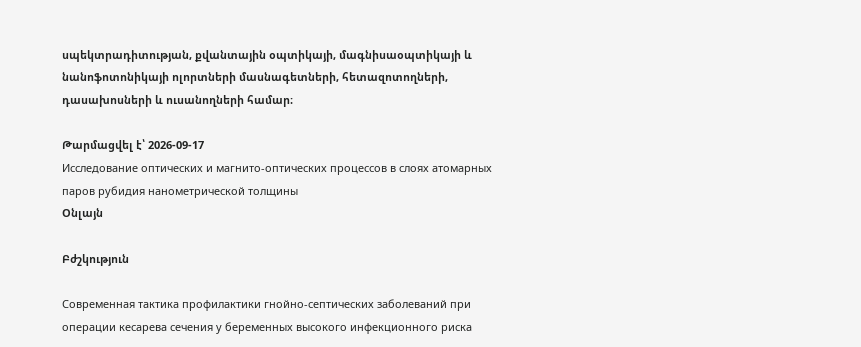սպեկտրադիտության, քվանտային օպտիկայի, մագնիսաօպտիկայի և նանոֆոտոնիկայի ոլորտների մասնագետների, հետազոտողների, դասախոսների և ուսանողների համար։

Թարմացվել է՝ 2026-09-17
Исследование оптических и магнито-оптических процессов в слоях атомарных паров рубидия нанометрической толщины
Օնլայն

Բժշկություն

Современная тактика профилактики гнойно-септических заболеваний при операции кесарева сечения у беременных высокого инфекционного риска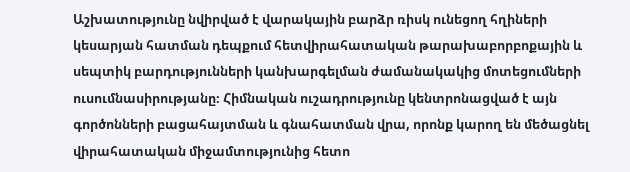Աշխատությունը նվիրված է վարակային բարձր ռիսկ ունեցող հղիների կեսարյան հատման դեպքում հետվիրահատական թարախաբորբոքային և սեպտիկ բարդությունների կանխարգելման ժամանակակից մոտեցումների ուսումնասիրությանը։ Հիմնական ուշադրությունը կենտրոնացված է այն գործոնների բացահայտման և գնահատման վրա, որոնք կարող են մեծացնել վիրահատական միջամտությունից հետո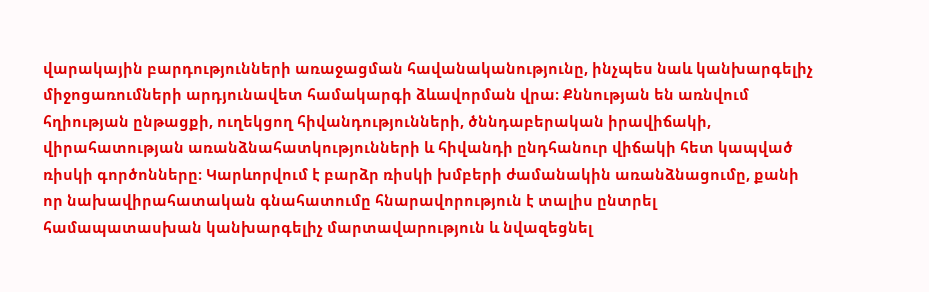վարակային բարդությունների առաջացման հավանականությունը, ինչպես նաև կանխարգելիչ միջոցառումների արդյունավետ համակարգի ձևավորման վրա։ Քննության են առնվում հղիության ընթացքի, ուղեկցող հիվանդությունների, ծննդաբերական իրավիճակի, վիրահատության առանձնահատկությունների և հիվանդի ընդհանուր վիճակի հետ կապված ռիսկի գործոնները։ Կարևորվում է բարձր ռիսկի խմբերի ժամանակին առանձնացումը, քանի որ նախավիրահատական գնահատումը հնարավորություն է տալիս ընտրել համապատասխան կանխարգելիչ մարտավարություն և նվազեցնել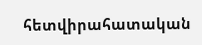հետվիրահատական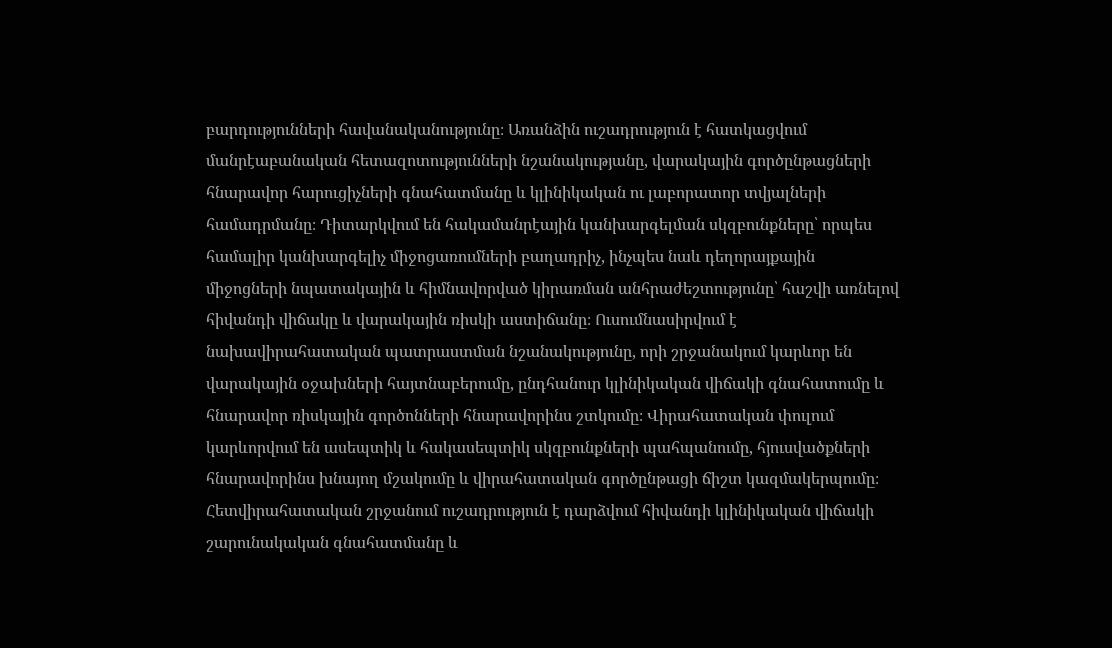բարդությունների հավանականությունը։ Առանձին ուշադրություն է հատկացվում մանրէաբանական հետազոտությունների նշանակությանը, վարակային գործընթացների հնարավոր հարուցիչների գնահատմանը և կլինիկական ու լաբորատոր տվյալների համադրմանը։ Դիտարկվում են հակամանրէային կանխարգելման սկզբունքները՝ որպես համալիր կանխարգելիչ միջոցառումների բաղադրիչ, ինչպես նաև դեղորայքային միջոցների նպատակային և հիմնավորված կիրառման անհրաժեշտությունը՝ հաշվի առնելով հիվանդի վիճակը և վարակային ռիսկի աստիճանը։ Ուսումնասիրվում է նախավիրահատական պատրաստման նշանակությունը, որի շրջանակում կարևոր են վարակային օջախների հայտնաբերումը, ընդհանուր կլինիկական վիճակի գնահատումը և հնարավոր ռիսկային գործոնների հնարավորինս շտկումը։ Վիրահատական փուլում կարևորվում են ասեպտիկ և հակասեպտիկ սկզբունքների պահպանումը, հյուսվածքների հնարավորինս խնայող մշակումը և վիրահատական գործընթացի ճիշտ կազմակերպումը։ Հետվիրահատական շրջանում ուշադրություն է դարձվում հիվանդի կլինիկական վիճակի շարունակական գնահատմանը և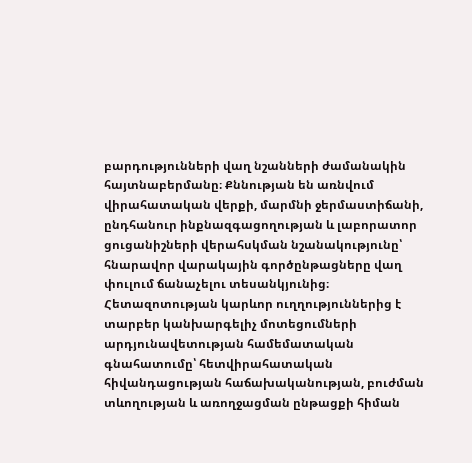բարդությունների վաղ նշանների ժամանակին հայտնաբերմանը։ Քննության են առնվում վիրահատական վերքի, մարմնի ջերմաստիճանի, ընդհանուր ինքնազգացողության և լաբորատոր ցուցանիշների վերահսկման նշանակությունը՝ հնարավոր վարակային գործընթացները վաղ փուլում ճանաչելու տեսանկյունից։ Հետազոտության կարևոր ուղղություններից է տարբեր կանխարգելիչ մոտեցումների արդյունավետության համեմատական գնահատումը՝ հետվիրահատական հիվանդացության հաճախականության, բուժման տևողության և առողջացման ընթացքի հիման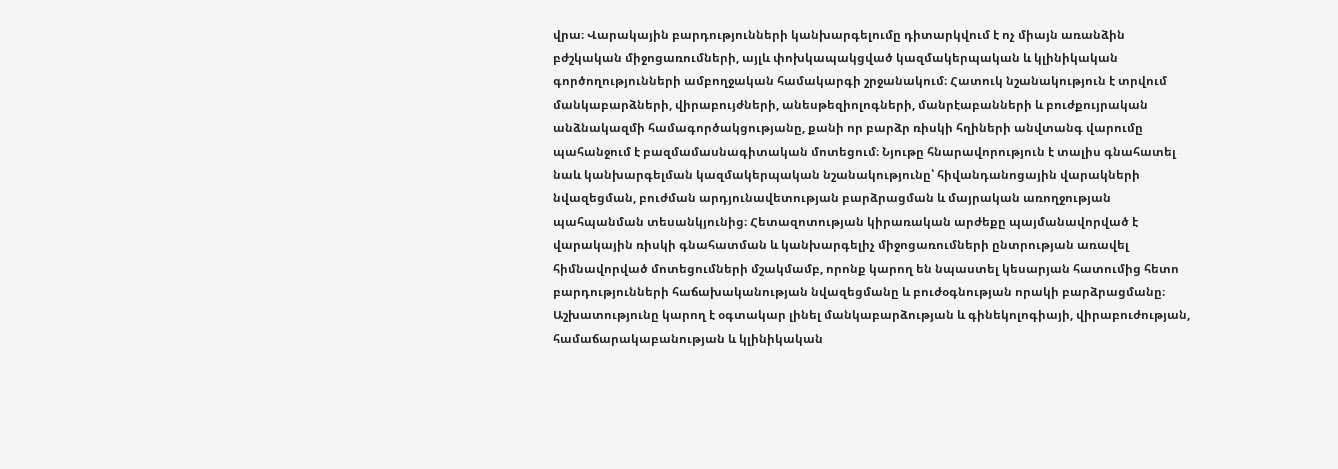վրա։ Վարակային բարդությունների կանխարգելումը դիտարկվում է ոչ միայն առանձին բժշկական միջոցառումների, այլև փոխկապակցված կազմակերպական և կլինիկական գործողությունների ամբողջական համակարգի շրջանակում։ Հատուկ նշանակություն է տրվում մանկաբարձների, վիրաբույժների, անեսթեզիոլոգների, մանրէաբանների և բուժքույրական անձնակազմի համագործակցությանը, քանի որ բարձր ռիսկի հղիների անվտանգ վարումը պահանջում է բազմամասնագիտական մոտեցում։ Նյութը հնարավորություն է տալիս գնահատել նաև կանխարգելման կազմակերպական նշանակությունը՝ հիվանդանոցային վարակների նվազեցման, բուժման արդյունավետության բարձրացման և մայրական առողջության պահպանման տեսանկյունից։ Հետազոտության կիրառական արժեքը պայմանավորված է վարակային ռիսկի գնահատման և կանխարգելիչ միջոցառումների ընտրության առավել հիմնավորված մոտեցումների մշակմամբ, որոնք կարող են նպաստել կեսարյան հատումից հետո բարդությունների հաճախականության նվազեցմանը և բուժօգնության որակի բարձրացմանը։ Աշխատությունը կարող է օգտակար լինել մանկաբարձության և գինեկոլոգիայի, վիրաբուժության, համաճարակաբանության և կլինիկական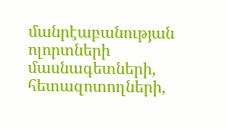մանրէաբանության ոլորտների մասնագետների, հետազոտողների,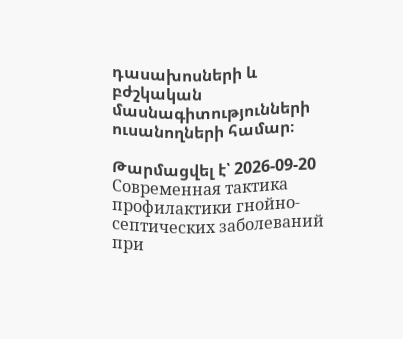դասախոսների և բժշկական մասնագիտությունների ուսանողների համար։

Թարմացվել է՝ 2026-09-20
Современная тактика профилактики гнойно-септических заболеваний при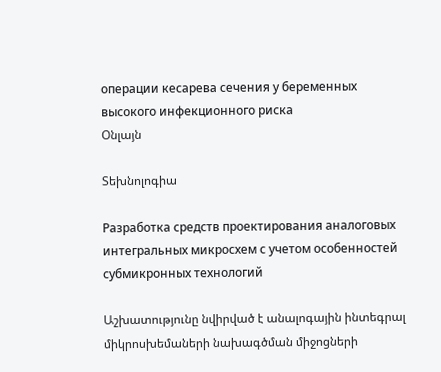операции кесарева сечения у беременных высокого инфекционного риска
Օնլայն

Տեխնոլոգիա

Разработка средств проектирования аналоговых интегральных микросхем с учетом особенностей субмикронных технологий

Աշխատությունը նվիրված է անալոգային ինտեգրալ միկրոսխեմաների նախագծման միջոցների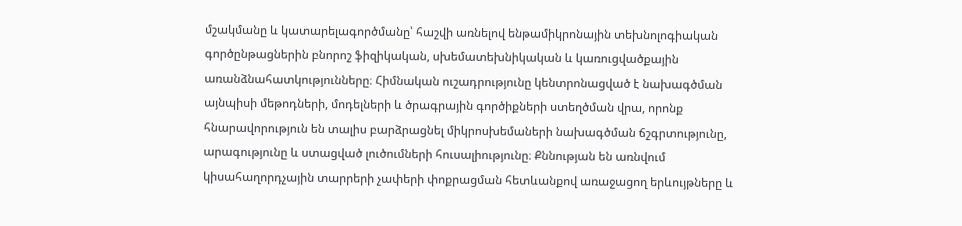մշակմանը և կատարելագործմանը՝ հաշվի առնելով ենթամիկրոնային տեխնոլոգիական գործընթացներին բնորոշ ֆիզիկական, սխեմատեխնիկական և կառուցվածքային առանձնահատկությունները։ Հիմնական ուշադրությունը կենտրոնացված է նախագծման այնպիսի մեթոդների, մոդելների և ծրագրային գործիքների ստեղծման վրա, որոնք հնարավորություն են տալիս բարձրացնել միկրոսխեմաների նախագծման ճշգրտությունը, արագությունը և ստացված լուծումների հուսալիությունը։ Քննության են առնվում կիսահաղորդչային տարրերի չափերի փոքրացման հետևանքով առաջացող երևույթները և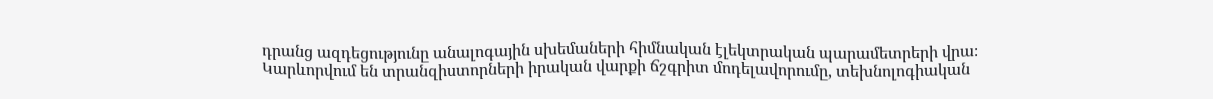դրանց ազդեցությունը անալոգային սխեմաների հիմնական էլեկտրական պարամետրերի վրա։ Կարևորվում են տրանզիստորների իրական վարքի ճշգրիտ մոդելավորումը, տեխնոլոգիական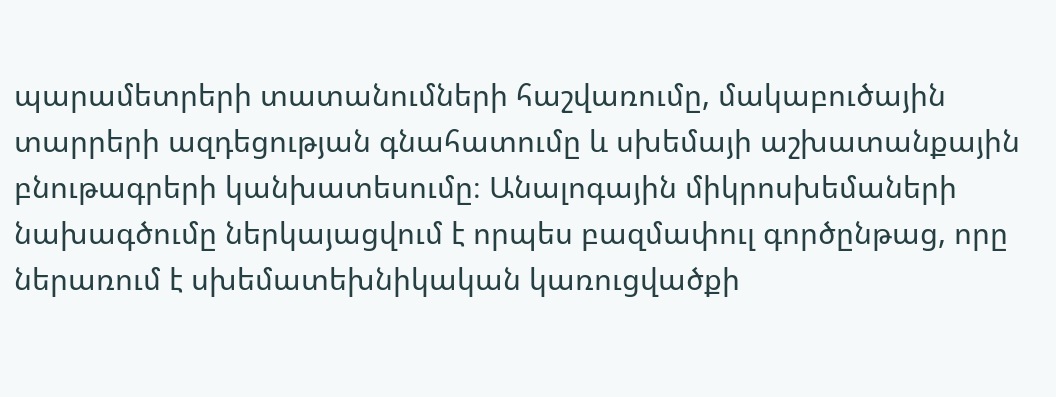պարամետրերի տատանումների հաշվառումը, մակաբուծային տարրերի ազդեցության գնահատումը և սխեմայի աշխատանքային բնութագրերի կանխատեսումը։ Անալոգային միկրոսխեմաների նախագծումը ներկայացվում է որպես բազմափուլ գործընթաց, որը ներառում է սխեմատեխնիկական կառուցվածքի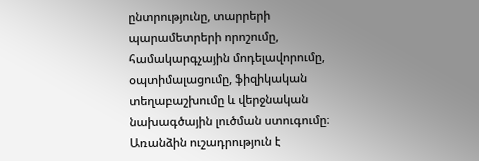ընտրությունը, տարրերի պարամետրերի որոշումը, համակարգչային մոդելավորումը, օպտիմալացումը, ֆիզիկական տեղաբաշխումը և վերջնական նախագծային լուծման ստուգումը։ Առանձին ուշադրություն է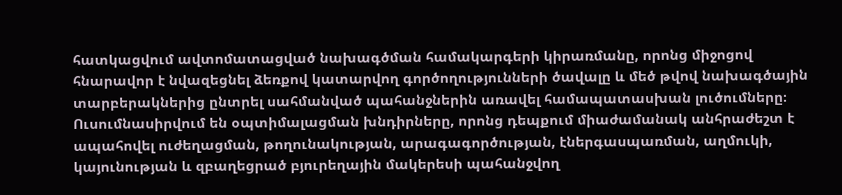հատկացվում ավտոմատացված նախագծման համակարգերի կիրառմանը, որոնց միջոցով հնարավոր է նվազեցնել ձեռքով կատարվող գործողությունների ծավալը և մեծ թվով նախագծային տարբերակներից ընտրել սահմանված պահանջներին առավել համապատասխան լուծումները։ Ուսումնասիրվում են օպտիմալացման խնդիրները, որոնց դեպքում միաժամանակ անհրաժեշտ է ապահովել ուժեղացման, թողունակության, արագագործության, էներգասպառման, աղմուկի, կայունության և զբաղեցրած բյուրեղային մակերեսի պահանջվող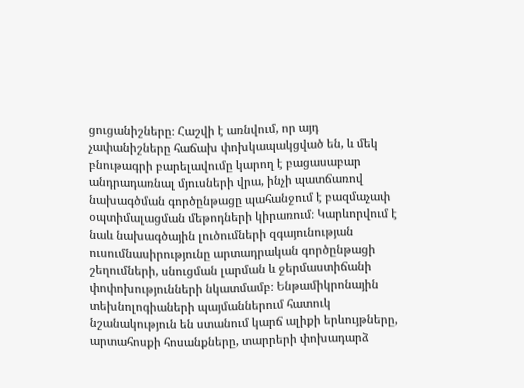ցուցանիշները։ Հաշվի է առնվում, որ այդ չափանիշները հաճախ փոխկապակցված են, և մեկ բնութագրի բարելավումը կարող է բացասաբար անդրադառնալ մյուսների վրա, ինչի պատճառով նախագծման գործընթացը պահանջում է բազմաչափ օպտիմալացման մեթոդների կիրառում։ Կարևորվում է նաև նախագծային լուծումների զգայունության ուսումնասիրությունը արտադրական գործընթացի շեղումների, սնուցման լարման և ջերմաստիճանի փոփոխությունների նկատմամբ։ Ենթամիկրոնային տեխնոլոգիաների պայմաններում հատուկ նշանակություն են ստանում կարճ ալիքի երևույթները, արտահոսքի հոսանքները, տարրերի փոխադարձ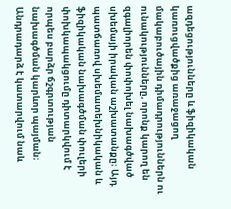ազդեցությունները և ֆիզիկական կառուցվածքից առաջացող մակաբուծային դիմադրություններն ու ունակությունները, որոնք կարող են զգալիորեն փոփոխել նախագծված սխեմայի իրական աշխատանքը։ Այդ պատճառով սխեմատեխնիկական և ֆիզիկական նախագծման փուլերի փոխկապակցումը դիտարկվում է որպես բարձր ճշգրտության նախագծման կարևոր պայման։ Անդրադարձ է կատարվում նաև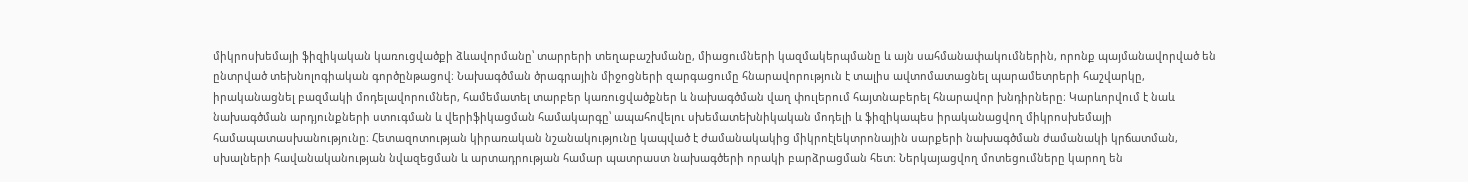միկրոսխեմայի ֆիզիկական կառուցվածքի ձևավորմանը՝ տարրերի տեղաբաշխմանը, միացումների կազմակերպմանը և այն սահմանափակումներին, որոնք պայմանավորված են ընտրված տեխնոլոգիական գործընթացով։ Նախագծման ծրագրային միջոցների զարգացումը հնարավորություն է տալիս ավտոմատացնել պարամետրերի հաշվարկը, իրականացնել բազմակի մոդելավորումներ, համեմատել տարբեր կառուցվածքներ և նախագծման վաղ փուլերում հայտնաբերել հնարավոր խնդիրները։ Կարևորվում է նաև նախագծման արդյունքների ստուգման և վերիֆիկացման համակարգը՝ ապահովելու սխեմատեխնիկական մոդելի և ֆիզիկապես իրականացվող միկրոսխեմայի համապատասխանությունը։ Հետազոտության կիրառական նշանակությունը կապված է ժամանակակից միկրոէլեկտրոնային սարքերի նախագծման ժամանակի կրճատման, սխալների հավանականության նվազեցման և արտադրության համար պատրաստ նախագծերի որակի բարձրացման հետ։ Ներկայացվող մոտեցումները կարող են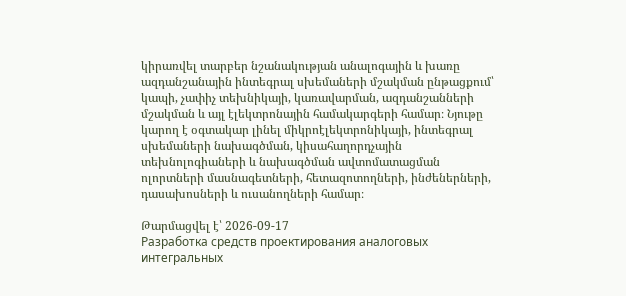կիրառվել տարբեր նշանակության անալոգային և խառը ազդանշանային ինտեգրալ սխեմաների մշակման ընթացքում՝ կապի, չափիչ տեխնիկայի, կառավարման, ազդանշանների մշակման և այլ էլեկտրոնային համակարգերի համար։ Նյութը կարող է օգտակար լինել միկրոէլեկտրոնիկայի, ինտեգրալ սխեմաների նախագծման, կիսահաղորդչային տեխնոլոգիաների և նախագծման ավտոմատացման ոլորտների մասնագետների, հետազոտողների, ինժեներների, դասախոսների և ուսանողների համար։

Թարմացվել է՝ 2026-09-17
Разработка средств проектирования аналоговых интегральных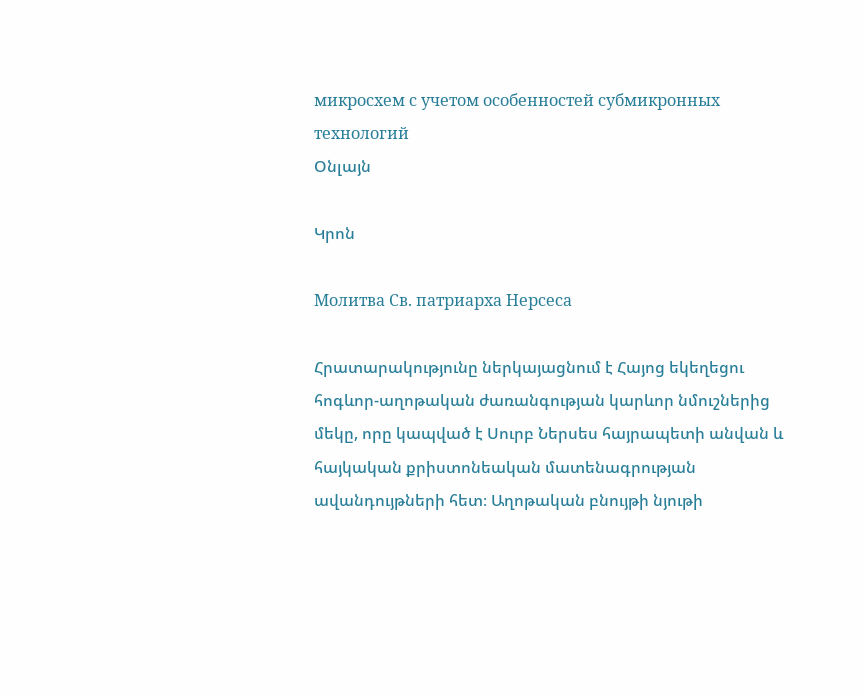микросхем с учетом особенностей субмикронных технологий
Օնլայն

Կրոն

Молитва Св. патриарха Нерсеса

Հրատարակությունը ներկայացնում է Հայոց եկեղեցու հոգևոր-աղոթական ժառանգության կարևոր նմուշներից մեկը, որը կապված է Սուրբ Ներսես հայրապետի անվան և հայկական քրիստոնեական մատենագրության ավանդույթների հետ։ Աղոթական բնույթի նյութի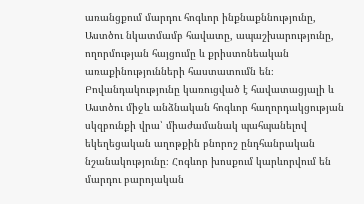առանցքում մարդու հոգևոր ինքնաքննությունը, Աստծու նկատմամբ հավատը, ապաշխարությունը, ողորմության հայցումը և քրիստոնեական առաքինությունների հաստատումն են։ Բովանդակությունը կառուցված է հավատացյալի և Աստծու միջև անձնական հոգևոր հաղորդակցության սկզբունքի վրա՝ միաժամանակ պահպանելով եկեղեցական աղոթքին բնորոշ ընդհանրական նշանակությունը։ Հոգևոր խոսքում կարևորվում են մարդու բարոյական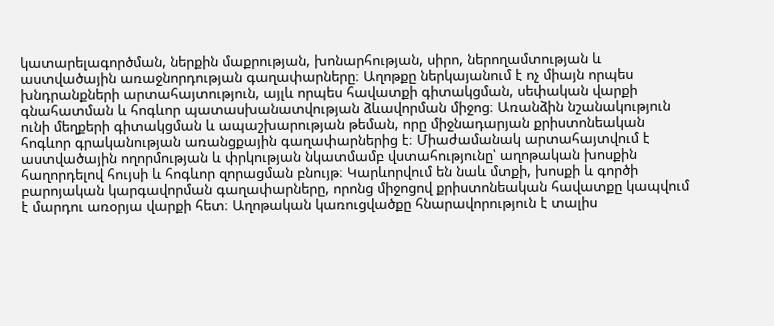կատարելագործման, ներքին մաքրության, խոնարհության, սիրո, ներողամտության և աստվածային առաջնորդության գաղափարները։ Աղոթքը ներկայանում է ոչ միայն որպես խնդրանքների արտահայտություն, այլև որպես հավատքի գիտակցման, սեփական վարքի գնահատման և հոգևոր պատասխանատվության ձևավորման միջոց։ Առանձին նշանակություն ունի մեղքերի գիտակցման և ապաշխարության թեման, որը միջնադարյան քրիստոնեական հոգևոր գրականության առանցքային գաղափարներից է։ Միաժամանակ արտահայտվում է աստվածային ողորմության և փրկության նկատմամբ վստահությունը՝ աղոթական խոսքին հաղորդելով հույսի և հոգևոր զորացման բնույթ։ Կարևորվում են նաև մտքի, խոսքի և գործի բարոյական կարգավորման գաղափարները, որոնց միջոցով քրիստոնեական հավատքը կապվում է մարդու առօրյա վարքի հետ։ Աղոթական կառուցվածքը հնարավորություն է տալիս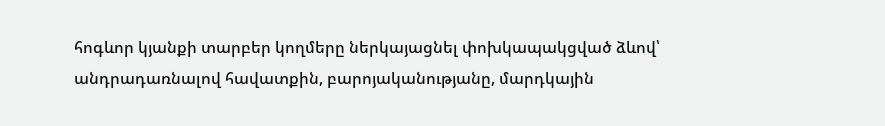հոգևոր կյանքի տարբեր կողմերը ներկայացնել փոխկապակցված ձևով՝ անդրադառնալով հավատքին, բարոյականությանը, մարդկային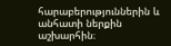հարաբերություններին և անհատի ներքին աշխարհին։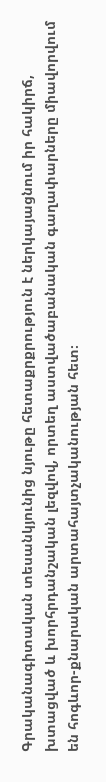Գրականագիտական տեսանկյունից նյութը հետաքրքրություն է ներկայացնում իր հակիրճ, խտացված և խորհրդանշական լեզվով, որտեղ աստվածաբանական գաղափարները միավորվում են հոգևոր-քնարական արտահայտչականության հետ։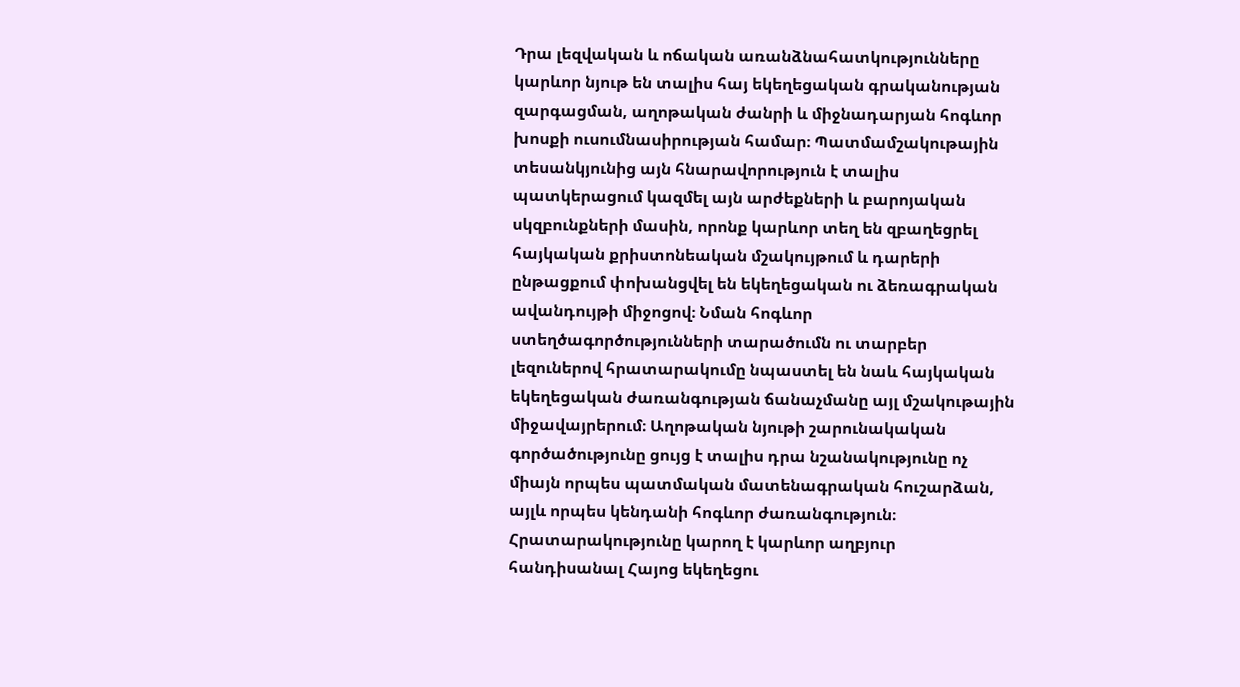Դրա լեզվական և ոճական առանձնահատկությունները կարևոր նյութ են տալիս հայ եկեղեցական գրականության զարգացման, աղոթական ժանրի և միջնադարյան հոգևոր խոսքի ուսումնասիրության համար։ Պատմամշակութային տեսանկյունից այն հնարավորություն է տալիս պատկերացում կազմել այն արժեքների և բարոյական սկզբունքների մասին, որոնք կարևոր տեղ են զբաղեցրել հայկական քրիստոնեական մշակույթում և դարերի ընթացքում փոխանցվել են եկեղեցական ու ձեռագրական ավանդույթի միջոցով։ Նման հոգևոր ստեղծագործությունների տարածումն ու տարբեր լեզուներով հրատարակումը նպաստել են նաև հայկական եկեղեցական ժառանգության ճանաչմանը այլ մշակութային միջավայրերում։ Աղոթական նյութի շարունակական գործածությունը ցույց է տալիս դրա նշանակությունը ոչ միայն որպես պատմական մատենագրական հուշարձան, այլև որպես կենդանի հոգևոր ժառանգություն։ Հրատարակությունը կարող է կարևոր աղբյուր հանդիսանալ Հայոց եկեղեցու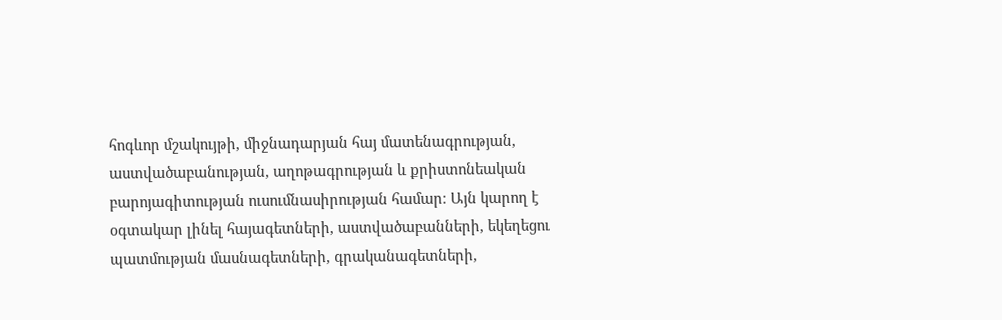հոգևոր մշակույթի, միջնադարյան հայ մատենագրության, աստվածաբանության, աղոթագրության և քրիստոնեական բարոյագիտության ուսումնասիրության համար։ Այն կարող է օգտակար լինել հայագետների, աստվածաբանների, եկեղեցու պատմության մասնագետների, գրականագետների,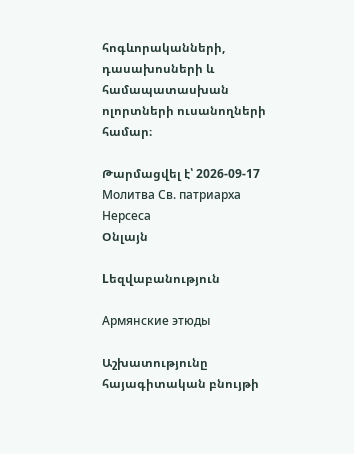հոգևորականների, դասախոսների և համապատասխան ոլորտների ուսանողների համար։

Թարմացվել է՝ 2026-09-17
Молитва Св. патриарха Нерсеса
Օնլայն

Lեզվաբանություն

Армянские этюды

Աշխատությունը հայագիտական բնույթի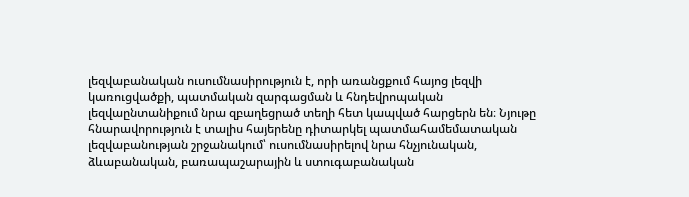լեզվաբանական ուսումնասիրություն է, որի առանցքում հայոց լեզվի կառուցվածքի, պատմական զարգացման և հնդեվրոպական լեզվաընտանիքում նրա զբաղեցրած տեղի հետ կապված հարցերն են։ Նյութը հնարավորություն է տալիս հայերենը դիտարկել պատմահամեմատական լեզվաբանության շրջանակում՝ ուսումնասիրելով նրա հնչյունական, ձևաբանական, բառապաշարային և ստուգաբանական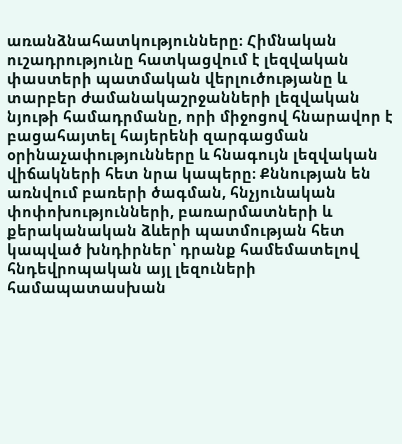առանձնահատկությունները։ Հիմնական ուշադրությունը հատկացվում է լեզվական փաստերի պատմական վերլուծությանը և տարբեր ժամանակաշրջանների լեզվական նյութի համադրմանը, որի միջոցով հնարավոր է բացահայտել հայերենի զարգացման օրինաչափությունները և հնագույն լեզվական վիճակների հետ նրա կապերը։ Քննության են առնվում բառերի ծագման, հնչյունական փոփոխությունների, բառարմատների և քերականական ձևերի պատմության հետ կապված խնդիրներ՝ դրանք համեմատելով հնդեվրոպական այլ լեզուների համապատասխան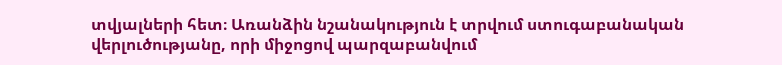տվյալների հետ։ Առանձին նշանակություն է տրվում ստուգաբանական վերլուծությանը, որի միջոցով պարզաբանվում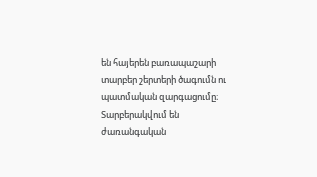են հայերեն բառապաշարի տարբեր շերտերի ծագումն ու պատմական զարգացումը։ Տարբերակվում են ժառանգական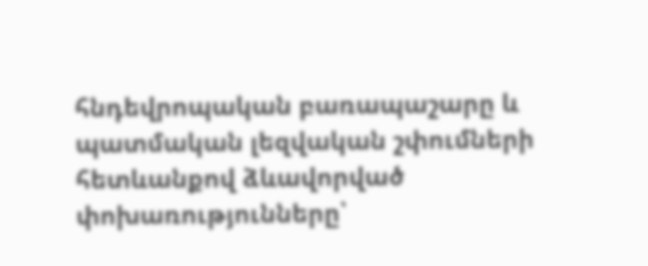հնդեվրոպական բառապաշարը և պատմական լեզվական շփումների հետևանքով ձևավորված փոխառությունները՝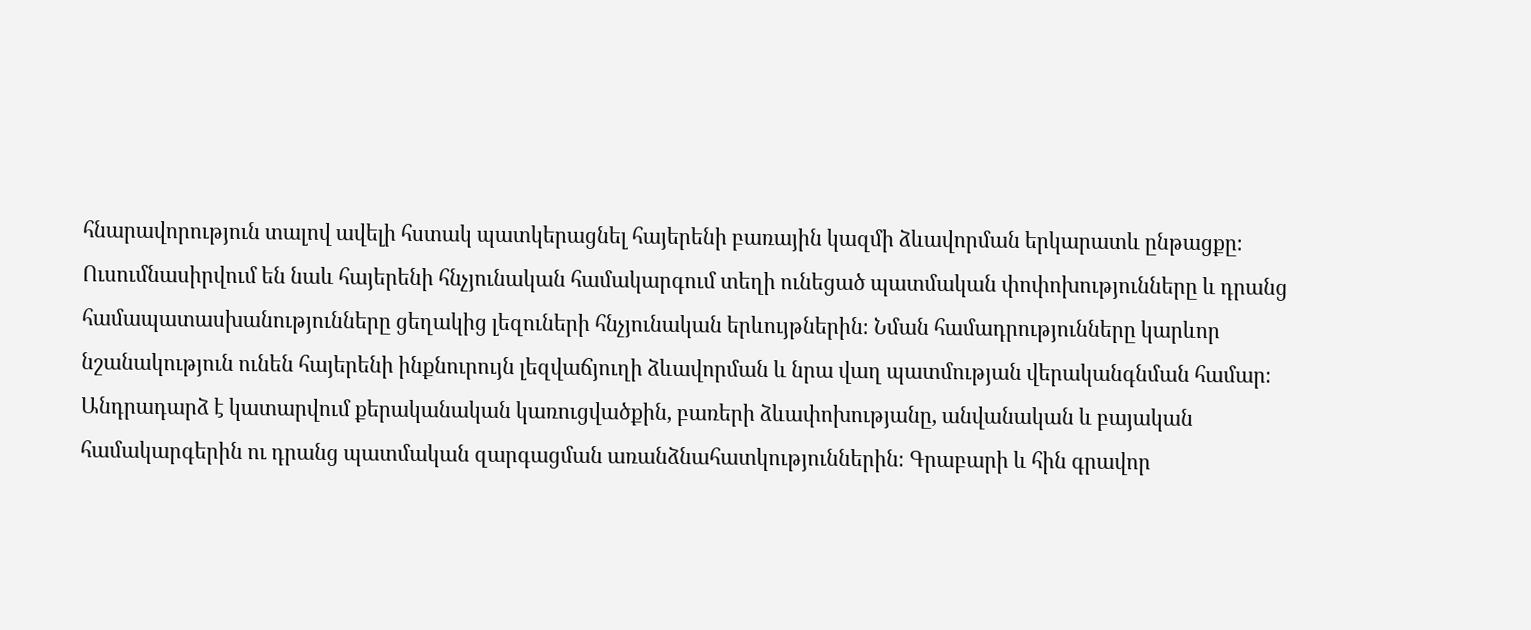հնարավորություն տալով ավելի հստակ պատկերացնել հայերենի բառային կազմի ձևավորման երկարատև ընթացքը։ Ուսումնասիրվում են նաև հայերենի հնչյունական համակարգում տեղի ունեցած պատմական փոփոխությունները և դրանց համապատասխանությունները ցեղակից լեզուների հնչյունական երևույթներին։ Նման համադրությունները կարևոր նշանակություն ունեն հայերենի ինքնուրույն լեզվաճյուղի ձևավորման և նրա վաղ պատմության վերականգնման համար։ Անդրադարձ է կատարվում քերականական կառուցվածքին, բառերի ձևափոխությանը, անվանական և բայական համակարգերին ու դրանց պատմական զարգացման առանձնահատկություններին։ Գրաբարի և հին գրավոր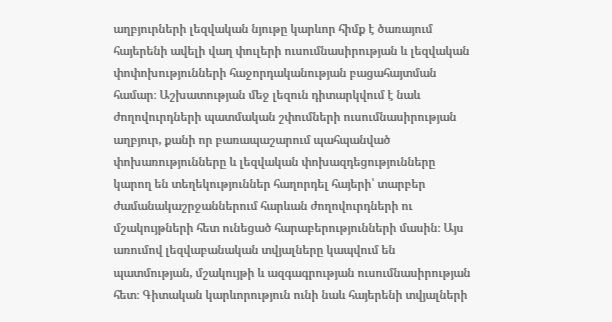աղբյուրների լեզվական նյութը կարևոր հիմք է ծառայում հայերենի ավելի վաղ փուլերի ուսումնասիրության և լեզվական փոփոխությունների հաջորդականության բացահայտման համար։ Աշխատության մեջ լեզուն դիտարկվում է նաև ժողովուրդների պատմական շփումների ուսումնասիրության աղբյուր, քանի որ բառապաշարում պահպանված փոխառությունները և լեզվական փոխազդեցությունները կարող են տեղեկություններ հաղորդել հայերի՝ տարբեր ժամանակաշրջաններում հարևան ժողովուրդների ու մշակույթների հետ ունեցած հարաբերությունների մասին։ Այս առումով լեզվաբանական տվյալները կապվում են պատմության, մշակույթի և ազգագրության ուսումնասիրության հետ։ Գիտական կարևորություն ունի նաև հայերենի տվյալների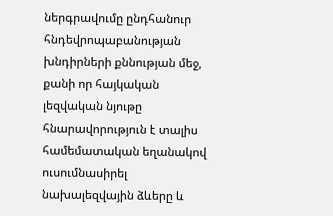ներգրավումը ընդհանուր հնդեվրոպաբանության խնդիրների քննության մեջ, քանի որ հայկական լեզվական նյութը հնարավորություն է տալիս համեմատական եղանակով ուսումնասիրել նախալեզվային ձևերը և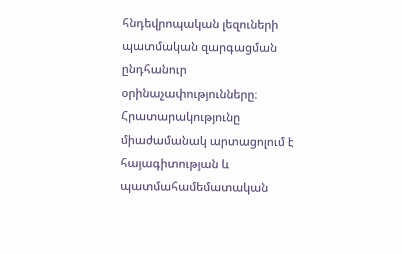հնդեվրոպական լեզուների պատմական զարգացման ընդհանուր օրինաչափությունները։ Հրատարակությունը միաժամանակ արտացոլում է հայագիտության և պատմահամեմատական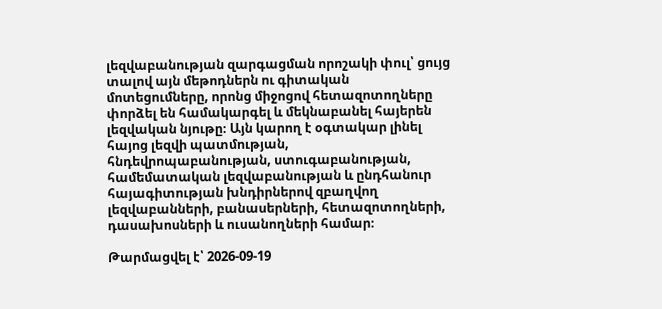լեզվաբանության զարգացման որոշակի փուլ՝ ցույց տալով այն մեթոդներն ու գիտական մոտեցումները, որոնց միջոցով հետազոտողները փորձել են համակարգել և մեկնաբանել հայերեն լեզվական նյութը։ Այն կարող է օգտակար լինել հայոց լեզվի պատմության, հնդեվրոպաբանության, ստուգաբանության, համեմատական լեզվաբանության և ընդհանուր հայագիտության խնդիրներով զբաղվող լեզվաբանների, բանասերների, հետազոտողների, դասախոսների և ուսանողների համար։

Թարմացվել է՝ 2026-09-19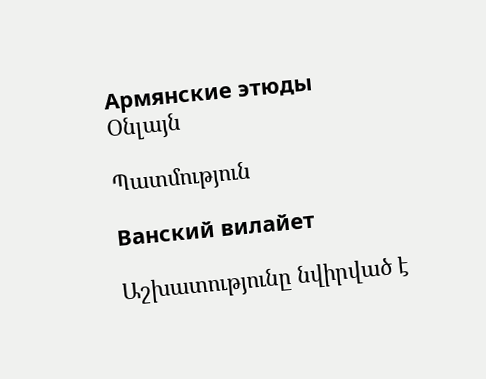Армянские этюды
Օնլայն

Պատմություն

Ванский вилайет

Աշխատությունը նվիրված է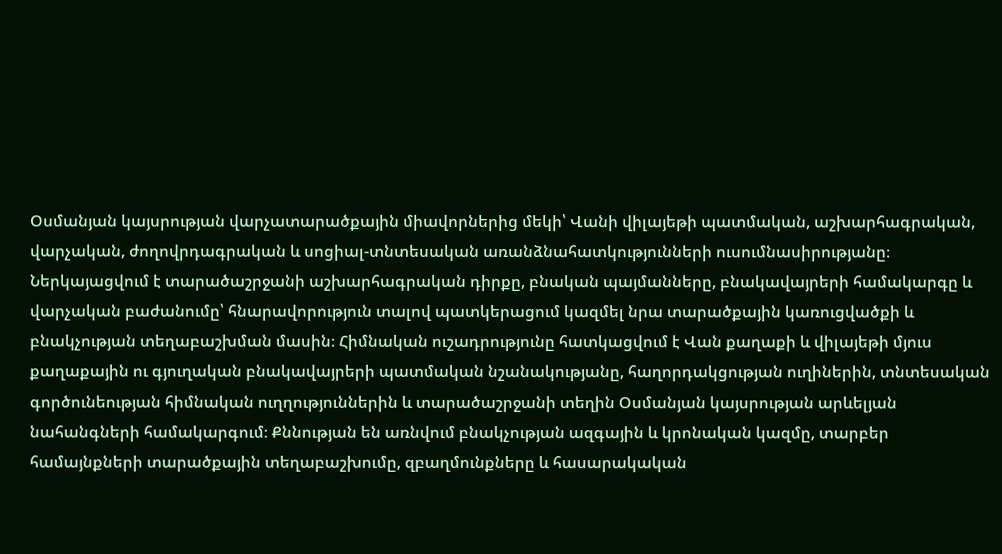Օսմանյան կայսրության վարչատարածքային միավորներից մեկի՝ Վանի վիլայեթի պատմական, աշխարհագրական, վարչական, ժողովրդագրական և սոցիալ-տնտեսական առանձնահատկությունների ուսումնասիրությանը։ Ներկայացվում է տարածաշրջանի աշխարհագրական դիրքը, բնական պայմանները, բնակավայրերի համակարգը և վարչական բաժանումը՝ հնարավորություն տալով պատկերացում կազմել նրա տարածքային կառուցվածքի և բնակչության տեղաբաշխման մասին։ Հիմնական ուշադրությունը հատկացվում է Վան քաղաքի և վիլայեթի մյուս քաղաքային ու գյուղական բնակավայրերի պատմական նշանակությանը, հաղորդակցության ուղիներին, տնտեսական գործունեության հիմնական ուղղություններին և տարածաշրջանի տեղին Օսմանյան կայսրության արևելյան նահանգների համակարգում։ Քննության են առնվում բնակչության ազգային և կրոնական կազմը, տարբեր համայնքների տարածքային տեղաբաշխումը, զբաղմունքները և հասարակական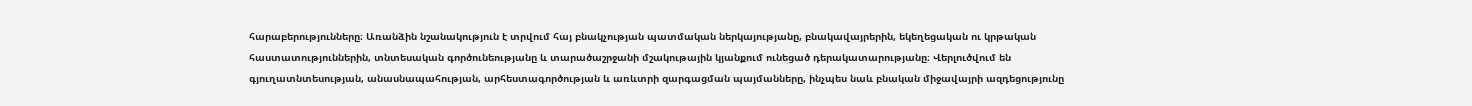հարաբերությունները։ Առանձին նշանակություն է տրվում հայ բնակչության պատմական ներկայությանը, բնակավայրերին, եկեղեցական ու կրթական հաստատություններին, տնտեսական գործունեությանը և տարածաշրջանի մշակութային կյանքում ունեցած դերակատարությանը։ Վերլուծվում են գյուղատնտեսության, անասնապահության, արհեստագործության և առևտրի զարգացման պայմանները, ինչպես նաև բնական միջավայրի ազդեցությունը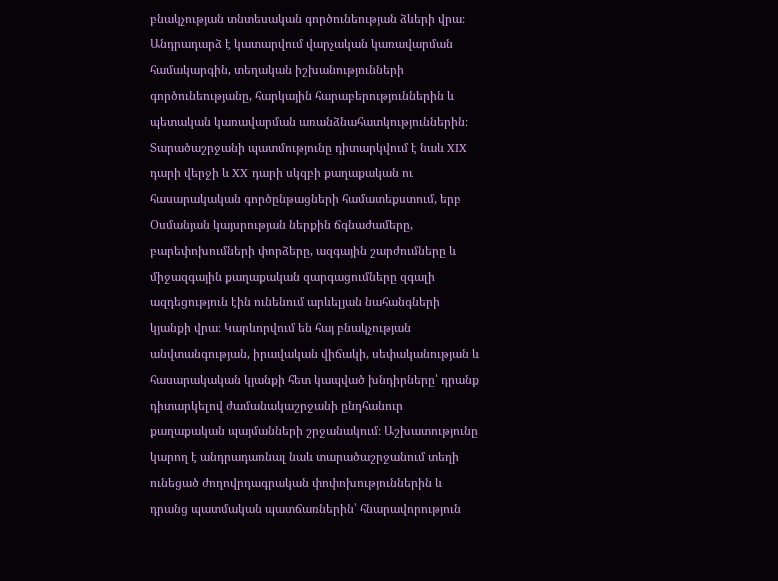բնակչության տնտեսական գործունեության ձևերի վրա։ Անդրադարձ է կատարվում վարչական կառավարման համակարգին, տեղական իշխանությունների գործունեությանը, հարկային հարաբերություններին և պետական կառավարման առանձնահատկություններին։ Տարածաշրջանի պատմությունը դիտարկվում է նաև XIX դարի վերջի և XX դարի սկզբի քաղաքական ու հասարակական գործընթացների համատեքստում, երբ Օսմանյան կայսրության ներքին ճգնաժամերը, բարեփոխումների փորձերը, ազգային շարժումները և միջազգային քաղաքական զարգացումները զգալի ազդեցություն էին ունենում արևելյան նահանգների կյանքի վրա։ Կարևորվում են հայ բնակչության անվտանգության, իրավական վիճակի, սեփականության և հասարակական կյանքի հետ կապված խնդիրները՝ դրանք դիտարկելով ժամանակաշրջանի ընդհանուր քաղաքական պայմանների շրջանակում։ Աշխատությունը կարող է անդրադառնալ նաև տարածաշրջանում տեղի ունեցած ժողովրդագրական փոփոխություններին և դրանց պատմական պատճառներին՝ հնարավորություն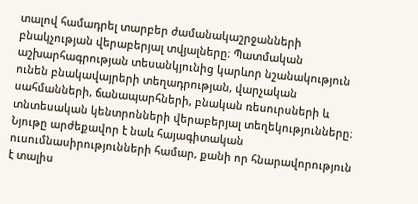տալով համադրել տարբեր ժամանակաշրջանների բնակչության վերաբերյալ տվյալները։ Պատմական աշխարհագրության տեսանկյունից կարևոր նշանակություն ունեն բնակավայրերի տեղադրության, վարչական սահմանների, ճանապարհների, բնական ռեսուրսների և տնտեսական կենտրոնների վերաբերյալ տեղեկությունները։ Նյութը արժեքավոր է նաև հայագիտական ուսումնասիրությունների համար, քանի որ հնարավորություն է տալիս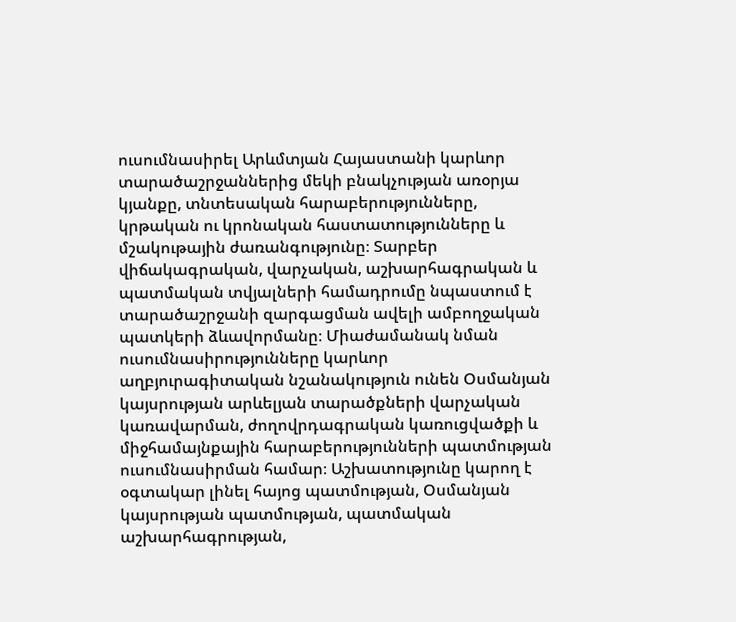ուսումնասիրել Արևմտյան Հայաստանի կարևոր տարածաշրջաններից մեկի բնակչության առօրյա կյանքը, տնտեսական հարաբերությունները, կրթական ու կրոնական հաստատությունները և մշակութային ժառանգությունը։ Տարբեր վիճակագրական, վարչական, աշխարհագրական և պատմական տվյալների համադրումը նպաստում է տարածաշրջանի զարգացման ավելի ամբողջական պատկերի ձևավորմանը։ Միաժամանակ նման ուսումնասիրությունները կարևոր աղբյուրագիտական նշանակություն ունեն Օսմանյան կայսրության արևելյան տարածքների վարչական կառավարման, ժողովրդագրական կառուցվածքի և միջհամայնքային հարաբերությունների պատմության ուսումնասիրման համար։ Աշխատությունը կարող է օգտակար լինել հայոց պատմության, Օսմանյան կայսրության պատմության, պատմական աշխարհագրության,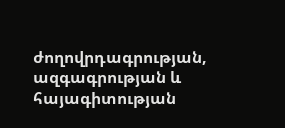ժողովրդագրության, ազգագրության և հայագիտության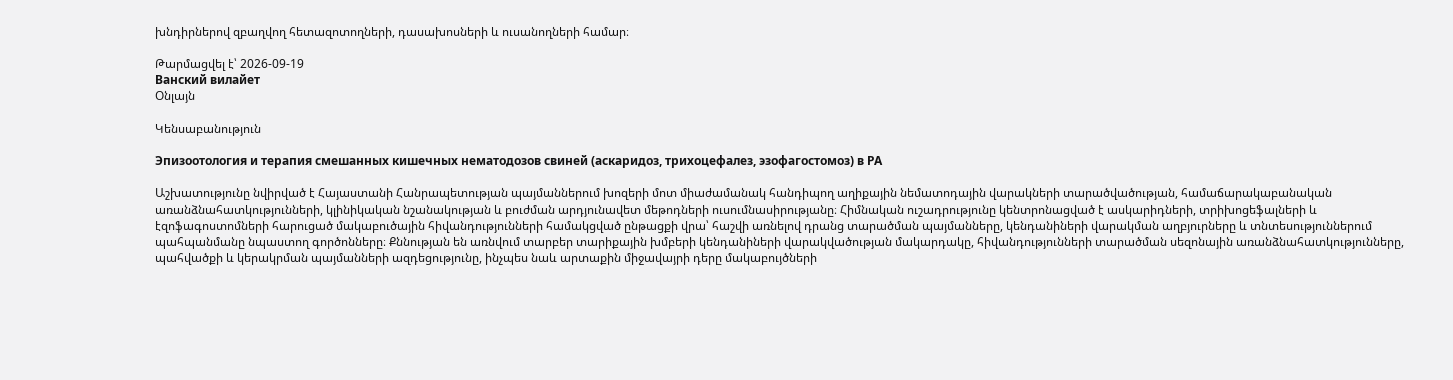խնդիրներով զբաղվող հետազոտողների, դասախոսների և ուսանողների համար։

Թարմացվել է՝ 2026-09-19
Ванский вилайет
Օնլայն

Կենսաբանություն

Эпизоотология и терапия смешанных кишечных нематодозов свиней (аскаридоз, трихоцефалез, эзофагостомоз) в РА

Աշխատությունը նվիրված է Հայաստանի Հանրապետության պայմաններում խոզերի մոտ միաժամանակ հանդիպող աղիքային նեմատոդային վարակների տարածվածության, համաճարակաբանական առանձնահատկությունների, կլինիկական նշանակության և բուժման արդյունավետ մեթոդների ուսումնասիրությանը։ Հիմնական ուշադրությունը կենտրոնացված է ասկարիդների, տրիխոցեֆալների և էզոֆագոստոմների հարուցած մակաբուծային հիվանդությունների համակցված ընթացքի վրա՝ հաշվի առնելով դրանց տարածման պայմանները, կենդանիների վարակման աղբյուրները և տնտեսություններում պահպանմանը նպաստող գործոնները։ Քննության են առնվում տարբեր տարիքային խմբերի կենդանիների վարակվածության մակարդակը, հիվանդությունների տարածման սեզոնային առանձնահատկությունները, պահվածքի և կերակրման պայմանների ազդեցությունը, ինչպես նաև արտաքին միջավայրի դերը մակաբույծների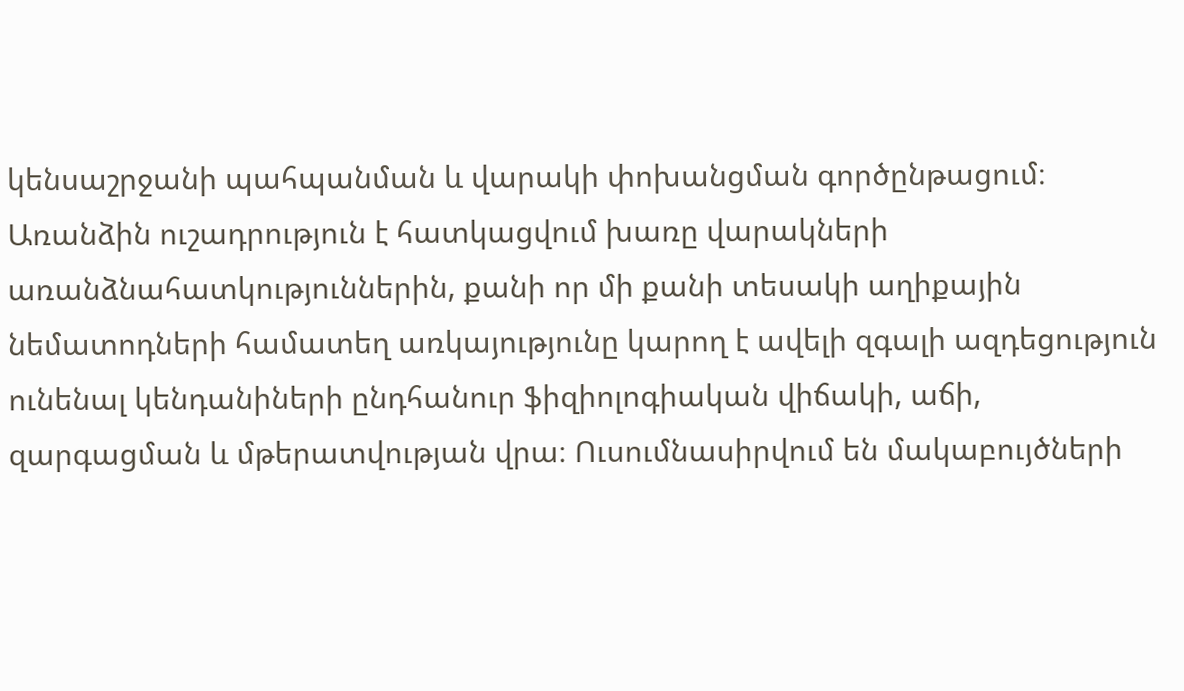կենսաշրջանի պահպանման և վարակի փոխանցման գործընթացում։ Առանձին ուշադրություն է հատկացվում խառը վարակների առանձնահատկություններին, քանի որ մի քանի տեսակի աղիքային նեմատոդների համատեղ առկայությունը կարող է ավելի զգալի ազդեցություն ունենալ կենդանիների ընդհանուր ֆիզիոլոգիական վիճակի, աճի, զարգացման և մթերատվության վրա։ Ուսումնասիրվում են մակաբույծների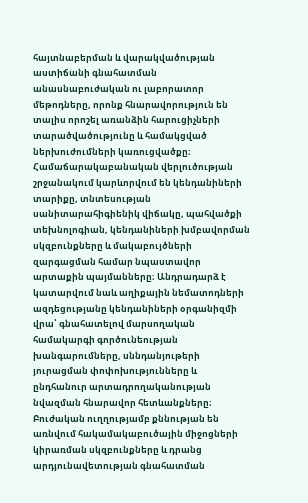հայտնաբերման և վարակվածության աստիճանի գնահատման անասնաբուժական ու լաբորատոր մեթոդները, որոնք հնարավորություն են տալիս որոշել առանձին հարուցիչների տարածվածությունը և համակցված ներխուժումների կառուցվածքը։ Համաճարակաբանական վերլուծության շրջանակում կարևորվում են կենդանիների տարիքը, տնտեսության սանիտարահիգիենիկ վիճակը, պահվածքի տեխնոլոգիան, կենդանիների խմբավորման սկզբունքները և մակաբույծների զարգացման համար նպաստավոր արտաքին պայմանները։ Անդրադարձ է կատարվում նաև աղիքային նեմատոդների ազդեցությանը կենդանիների օրգանիզմի վրա՝ գնահատելով մարսողական համակարգի գործունեության խանգարումները, սննդանյութերի յուրացման փոփոխությունները և ընդհանուր արտադրողականության նվազման հնարավոր հետևանքները։ Բուժական ուղղությամբ քննության են առնվում հակամակաբուծային միջոցների կիրառման սկզբունքները և դրանց արդյունավետության գնահատման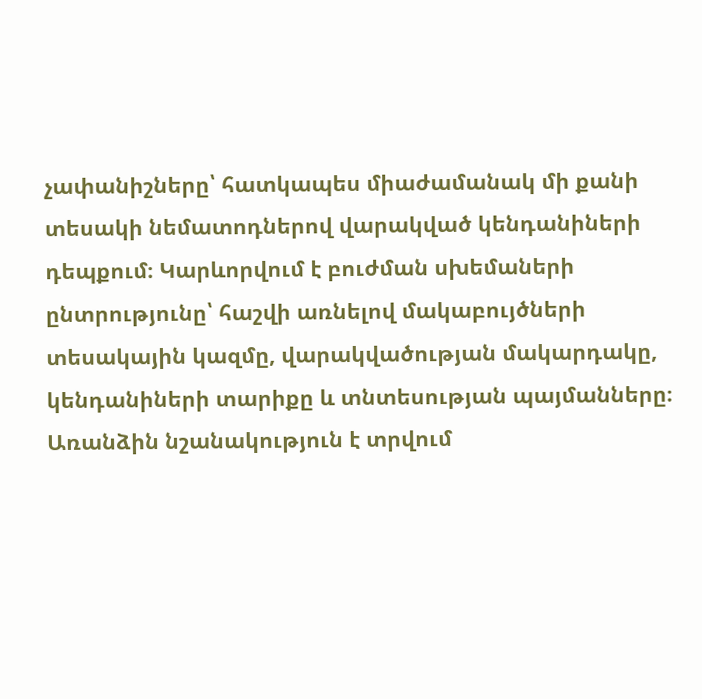չափանիշները՝ հատկապես միաժամանակ մի քանի տեսակի նեմատոդներով վարակված կենդանիների դեպքում։ Կարևորվում է բուժման սխեմաների ընտրությունը՝ հաշվի առնելով մակաբույծների տեսակային կազմը, վարակվածության մակարդակը, կենդանիների տարիքը և տնտեսության պայմանները։ Առանձին նշանակություն է տրվում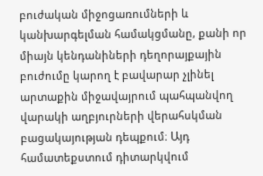բուժական միջոցառումների և կանխարգելման համակցմանը, քանի որ միայն կենդանիների դեղորայքային բուժումը կարող է բավարար չլինել արտաքին միջավայրում պահպանվող վարակի աղբյուրների վերահսկման բացակայության դեպքում։ Այդ համատեքստում դիտարկվում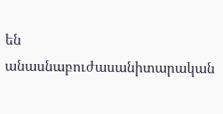են անասնաբուժասանիտարական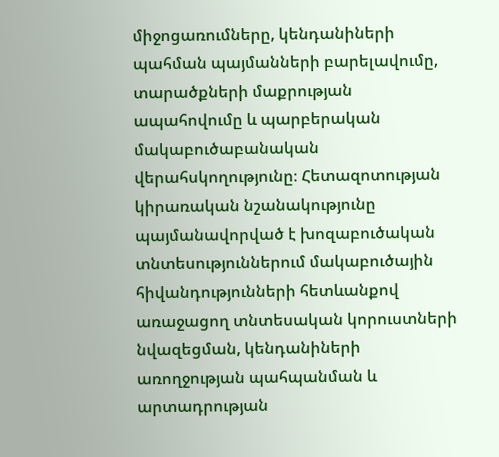միջոցառումները, կենդանիների պահման պայմանների բարելավումը, տարածքների մաքրության ապահովումը և պարբերական մակաբուծաբանական վերահսկողությունը։ Հետազոտության կիրառական նշանակությունը պայմանավորված է խոզաբուծական տնտեսություններում մակաբուծային հիվանդությունների հետևանքով առաջացող տնտեսական կորուստների նվազեցման, կենդանիների առողջության պահպանման և արտադրության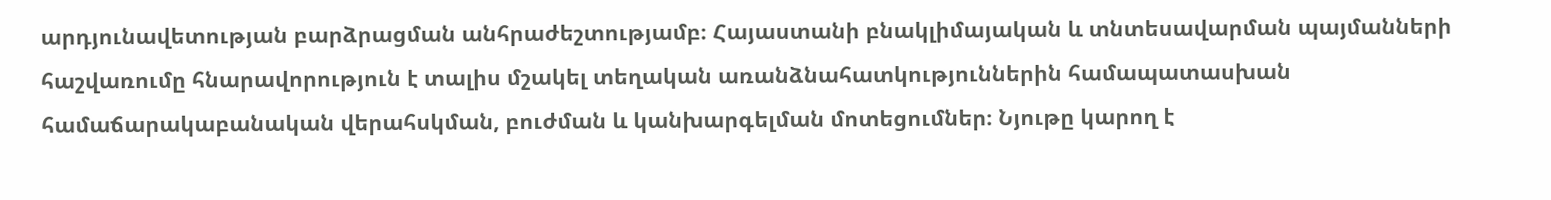արդյունավետության բարձրացման անհրաժեշտությամբ։ Հայաստանի բնակլիմայական և տնտեսավարման պայմանների հաշվառումը հնարավորություն է տալիս մշակել տեղական առանձնահատկություններին համապատասխան համաճարակաբանական վերահսկման, բուժման և կանխարգելման մոտեցումներ։ Նյութը կարող է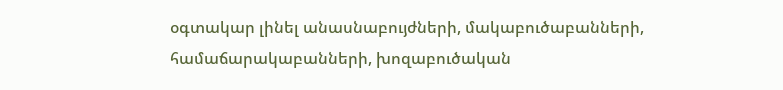օգտակար լինել անասնաբույժների, մակաբուծաբանների, համաճարակաբանների, խոզաբուծական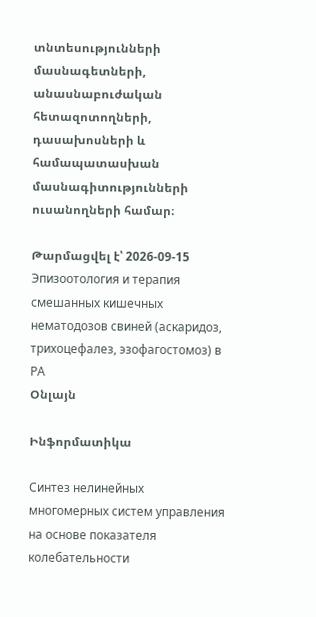տնտեսությունների մասնագետների, անասնաբուժական հետազոտողների, դասախոսների և համապատասխան մասնագիտությունների ուսանողների համար։

Թարմացվել է՝ 2026-09-15
Эпизоотология и терапия смешанных кишечных нематодозов свиней (аскаридоз, трихоцефалез, эзофагостомоз) в РА
Օնլայն

Ինֆորմատիկա

Синтез нелинейных многомерных систем управления на основе показателя колебательности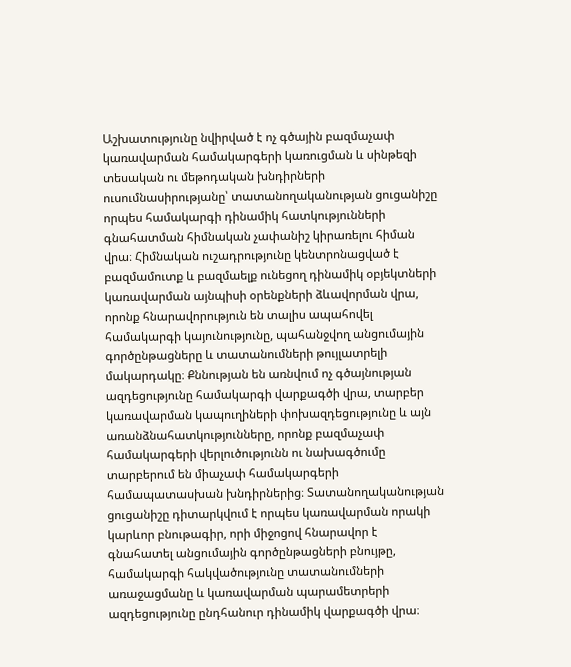Աշխատությունը նվիրված է ոչ գծային բազմաչափ կառավարման համակարգերի կառուցման և սինթեզի տեսական ու մեթոդական խնդիրների ուսումնասիրությանը՝ տատանողականության ցուցանիշը որպես համակարգի դինամիկ հատկությունների գնահատման հիմնական չափանիշ կիրառելու հիման վրա։ Հիմնական ուշադրությունը կենտրոնացված է բազմամուտք և բազմաելք ունեցող դինամիկ օբյեկտների կառավարման այնպիսի օրենքների ձևավորման վրա, որոնք հնարավորություն են տալիս ապահովել համակարգի կայունությունը, պահանջվող անցումային գործընթացները և տատանումների թույլատրելի մակարդակը։ Քննության են առնվում ոչ գծայնության ազդեցությունը համակարգի վարքագծի վրա, տարբեր կառավարման կապուղիների փոխազդեցությունը և այն առանձնահատկությունները, որոնք բազմաչափ համակարգերի վերլուծությունն ու նախագծումը տարբերում են միաչափ համակարգերի համապատասխան խնդիրներից։ Տատանողականության ցուցանիշը դիտարկվում է որպես կառավարման որակի կարևոր բնութագիր, որի միջոցով հնարավոր է գնահատել անցումային գործընթացների բնույթը, համակարգի հակվածությունը տատանումների առաջացմանը և կառավարման պարամետրերի ազդեցությունը ընդհանուր դինամիկ վարքագծի վրա։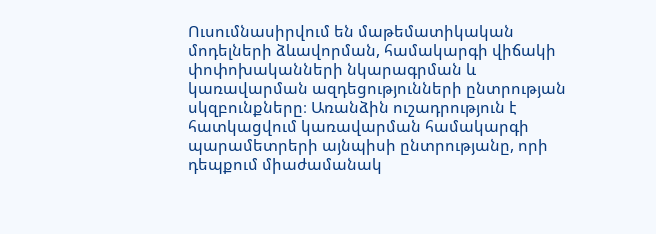Ուսումնասիրվում են մաթեմատիկական մոդելների ձևավորման, համակարգի վիճակի փոփոխականների նկարագրման և կառավարման ազդեցությունների ընտրության սկզբունքները։ Առանձին ուշադրություն է հատկացվում կառավարման համակարգի պարամետրերի այնպիսի ընտրությանը, որի դեպքում միաժամանակ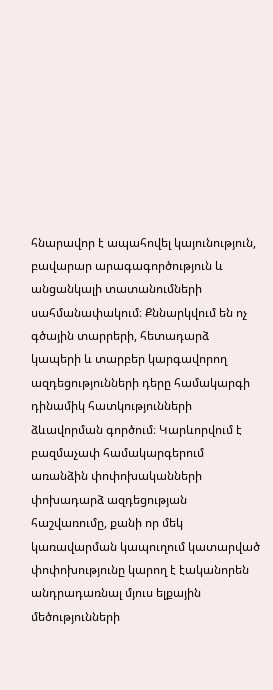հնարավոր է ապահովել կայունություն, բավարար արագագործություն և անցանկալի տատանումների սահմանափակում։ Քննարկվում են ոչ գծային տարրերի, հետադարձ կապերի և տարբեր կարգավորող ազդեցությունների դերը համակարգի դինամիկ հատկությունների ձևավորման գործում։ Կարևորվում է բազմաչափ համակարգերում առանձին փոփոխականների փոխադարձ ազդեցության հաշվառումը, քանի որ մեկ կառավարման կապուղում կատարված փոփոխությունը կարող է էականորեն անդրադառնալ մյուս ելքային մեծությունների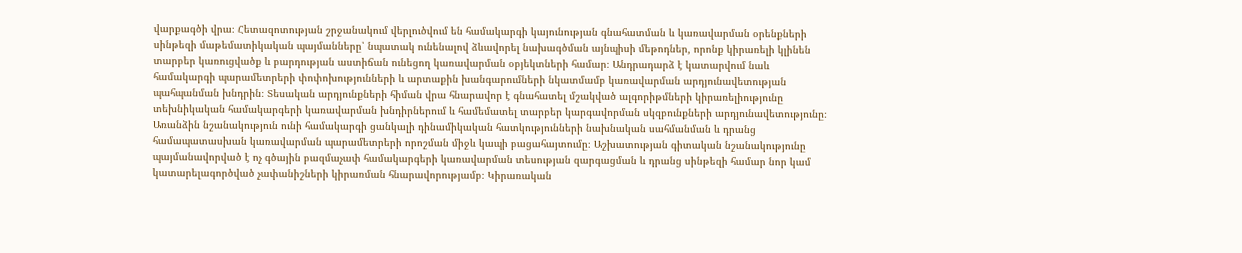վարքագծի վրա։ Հետազոտության շրջանակում վերլուծվում են համակարգի կայունության գնահատման և կառավարման օրենքների սինթեզի մաթեմատիկական պայմանները՝ նպատակ ունենալով ձևավորել նախագծման այնպիսի մեթոդներ, որոնք կիրառելի կլինեն տարբեր կառուցվածք և բարդության աստիճան ունեցող կառավարման օբյեկտների համար։ Անդրադարձ է կատարվում նաև համակարգի պարամետրերի փոփոխությունների և արտաքին խանգարումների նկատմամբ կառավարման արդյունավետության պահպանման խնդրին։ Տեսական արդյունքների հիման վրա հնարավոր է գնահատել մշակված ալգորիթմների կիրառելիությունը տեխնիկական համակարգերի կառավարման խնդիրներում և համեմատել տարբեր կարգավորման սկզբունքների արդյունավետությունը։ Առանձին նշանակություն ունի համակարգի ցանկալի դինամիկական հատկությունների նախնական սահմանման և դրանց համապատասխան կառավարման պարամետրերի որոշման միջև կապի բացահայտումը։ Աշխատության գիտական նշանակությունը պայմանավորված է ոչ գծային բազմաչափ համակարգերի կառավարման տեսության զարգացման և դրանց սինթեզի համար նոր կամ կատարելագործված չափանիշների կիրառման հնարավորությամբ։ Կիրառական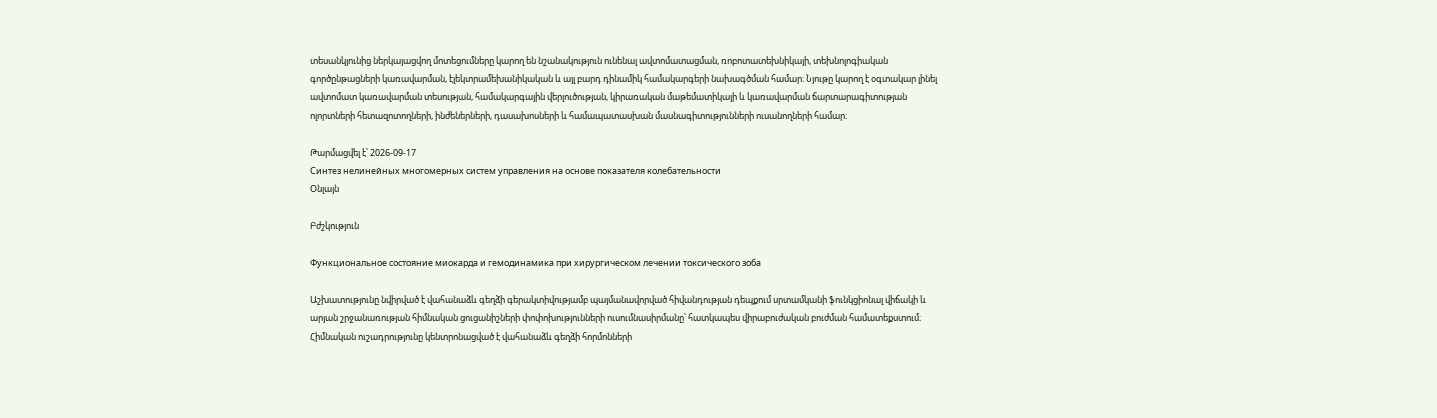տեսանկյունից ներկայացվող մոտեցումները կարող են նշանակություն ունենալ ավտոմատացման, ռոբոտատեխնիկայի, տեխնոլոգիական գործընթացների կառավարման, էլեկտրամեխանիկական և այլ բարդ դինամիկ համակարգերի նախագծման համար։ Նյութը կարող է օգտակար լինել ավտոմատ կառավարման տեսության, համակարգային վերլուծության, կիրառական մաթեմատիկայի և կառավարման ճարտարագիտության ոլորտների հետազոտողների, ինժեներների, դասախոսների և համապատասխան մասնագիտությունների ուսանողների համար։

Թարմացվել է՝ 2026-09-17
Синтез нелинейных многомерных систем управления на основе показателя колебательности
Օնլայն

Բժշկություն

Функциональное состояние миокарда и гемодинамика при хирургическом лечении токсического зоба

Աշխատությունը նվիրված է վահանաձև գեղձի գերակտիվությամբ պայմանավորված հիվանդության դեպքում սրտամկանի ֆունկցիոնալ վիճակի և արյան շրջանառության հիմնական ցուցանիշների փոփոխությունների ուսումնասիրմանը՝ հատկապես վիրաբուժական բուժման համատեքստում։ Հիմնական ուշադրությունը կենտրոնացված է վահանաձև գեղձի հորմոնների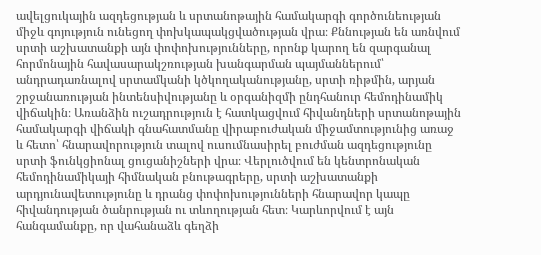ավելցուկային ազդեցության և սրտանոթային համակարգի գործունեության միջև գոյություն ունեցող փոխկապակցվածության վրա։ Քննության են առնվում սրտի աշխատանքի այն փոփոխությունները, որոնք կարող են զարգանալ հորմոնային հավասարակշռության խանգարման պայմաններում՝ անդրադառնալով սրտամկանի կծկողականությանը, սրտի ռիթմին, արյան շրջանառության ինտենսիվությանը և օրգանիզմի ընդհանուր հեմոդինամիկ վիճակին։ Առանձին ուշադրություն է հատկացվում հիվանդների սրտանոթային համակարգի վիճակի գնահատմանը վիրաբուժական միջամտությունից առաջ և հետո՝ հնարավորություն տալով ուսումնասիրել բուժման ազդեցությունը սրտի ֆունկցիոնալ ցուցանիշների վրա։ Վերլուծվում են կենտրոնական հեմոդինամիկայի հիմնական բնութագրերը, սրտի աշխատանքի արդյունավետությունը և դրանց փոփոխությունների հնարավոր կապը հիվանդության ծանրության ու տևողության հետ։ Կարևորվում է այն հանգամանքը, որ վահանաձև գեղձի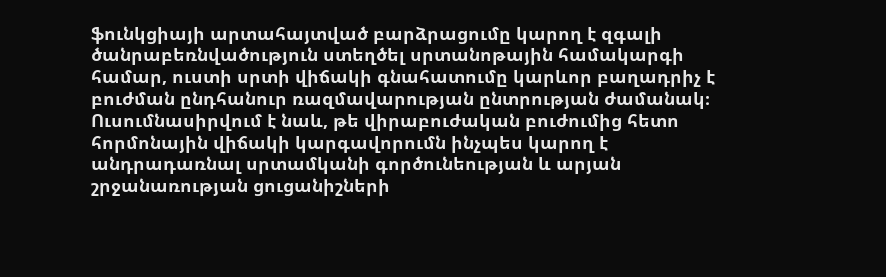ֆունկցիայի արտահայտված բարձրացումը կարող է զգալի ծանրաբեռնվածություն ստեղծել սրտանոթային համակարգի համար, ուստի սրտի վիճակի գնահատումը կարևոր բաղադրիչ է բուժման ընդհանուր ռազմավարության ընտրության ժամանակ։ Ուսումնասիրվում է նաև, թե վիրաբուժական բուժումից հետո հորմոնային վիճակի կարգավորումն ինչպես կարող է անդրադառնալ սրտամկանի գործունեության և արյան շրջանառության ցուցանիշների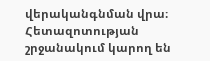վերականգնման վրա։ Հետազոտության շրջանակում կարող են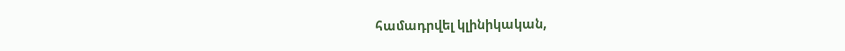համադրվել կլինիկական,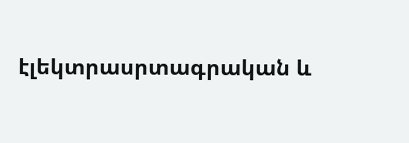էլեկտրասրտագրական և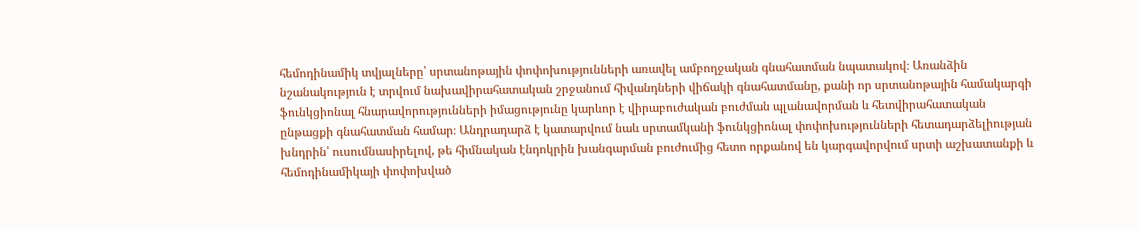հեմոդինամիկ տվյալները՝ սրտանոթային փոփոխությունների առավել ամբողջական գնահատման նպատակով։ Առանձին նշանակություն է տրվում նախավիրահատական շրջանում հիվանդների վիճակի գնահատմանը, քանի որ սրտանոթային համակարգի ֆունկցիոնալ հնարավորությունների իմացությունը կարևոր է վիրաբուժական բուժման պլանավորման և հետվիրահատական ընթացքի գնահատման համար։ Անդրադարձ է կատարվում նաև սրտամկանի ֆունկցիոնալ փոփոխությունների հետադարձելիության խնդրին՝ ուսումնասիրելով, թե հիմնական էնդոկրին խանգարման բուժումից հետո որքանով են կարգավորվում սրտի աշխատանքի և հեմոդինամիկայի փոփոխված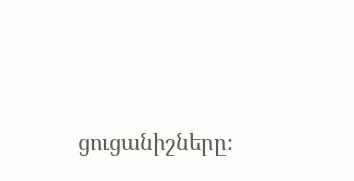ցուցանիշները։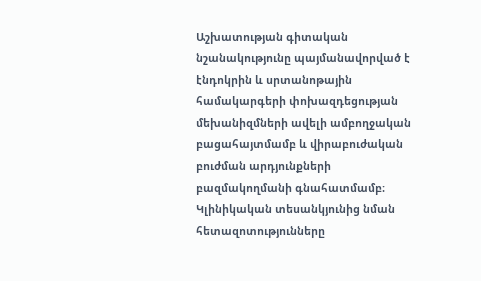Աշխատության գիտական նշանակությունը պայմանավորված է էնդոկրին և սրտանոթային համակարգերի փոխազդեցության մեխանիզմների ավելի ամբողջական բացահայտմամբ և վիրաբուժական բուժման արդյունքների բազմակողմանի գնահատմամբ։ Կլինիկական տեսանկյունից նման հետազոտությունները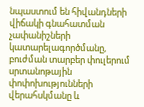նպաստում են հիվանդների վիճակի գնահատման չափանիշների կատարելագործմանը, բուժման տարբեր փուլերում սրտանոթային փոփոխությունների վերահսկմանը և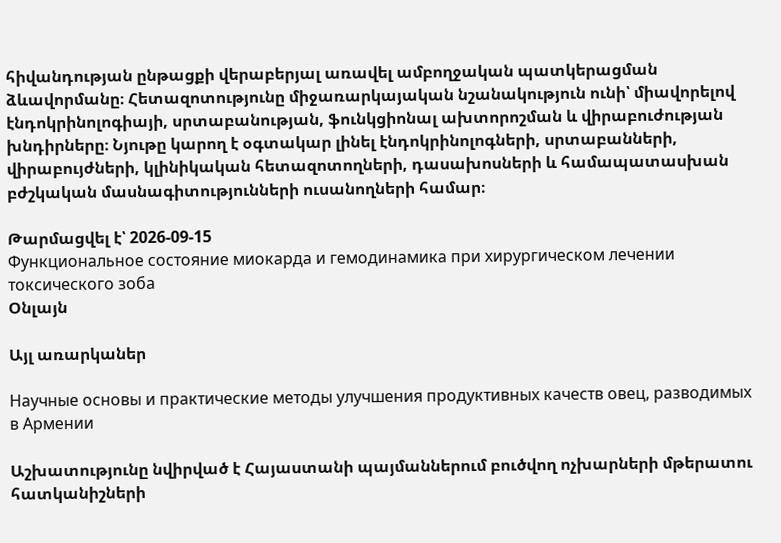հիվանդության ընթացքի վերաբերյալ առավել ամբողջական պատկերացման ձևավորմանը։ Հետազոտությունը միջառարկայական նշանակություն ունի՝ միավորելով էնդոկրինոլոգիայի, սրտաբանության, ֆունկցիոնալ ախտորոշման և վիրաբուժության խնդիրները։ Նյութը կարող է օգտակար լինել էնդոկրինոլոգների, սրտաբանների, վիրաբույժների, կլինիկական հետազոտողների, դասախոսների և համապատասխան բժշկական մասնագիտությունների ուսանողների համար։

Թարմացվել է՝ 2026-09-15
Функциональное состояние миокарда и гемодинамика при хирургическом лечении токсического зоба
Օնլայն

Այլ առարկաներ

Научные основы и практические методы улучшения продуктивных качеств овец, разводимых в Армении

Աշխատությունը նվիրված է Հայաստանի պայմաններում բուծվող ոչխարների մթերատու հատկանիշների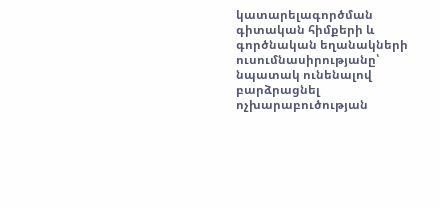կատարելագործման գիտական հիմքերի և գործնական եղանակների ուսումնասիրությանը՝ նպատակ ունենալով բարձրացնել ոչխարաբուծության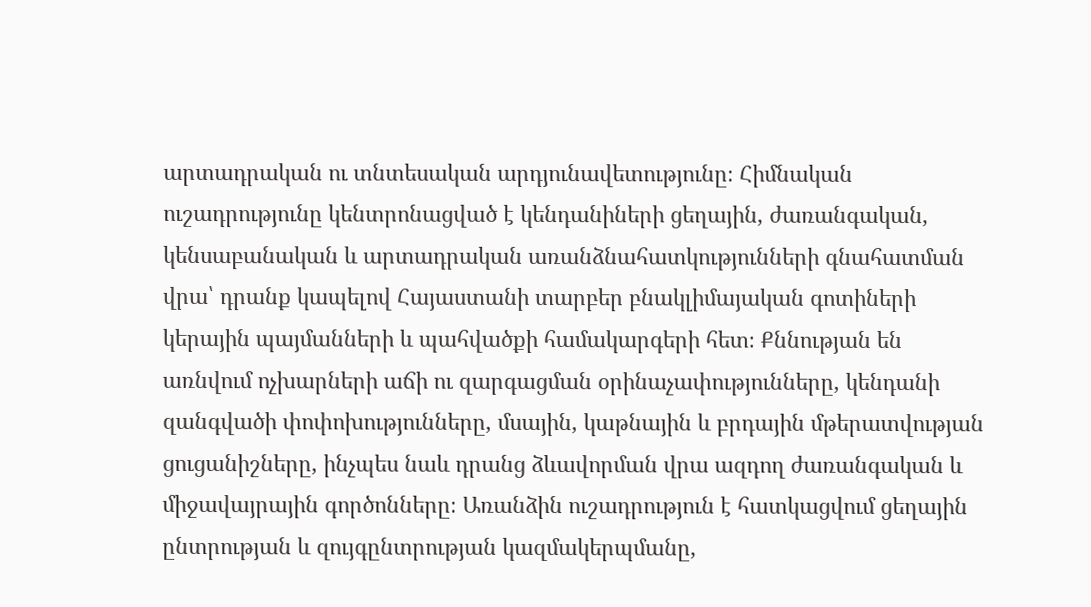արտադրական ու տնտեսական արդյունավետությունը։ Հիմնական ուշադրությունը կենտրոնացված է կենդանիների ցեղային, ժառանգական, կենսաբանական և արտադրական առանձնահատկությունների գնահատման վրա՝ դրանք կապելով Հայաստանի տարբեր բնակլիմայական գոտիների կերային պայմանների և պահվածքի համակարգերի հետ։ Քննության են առնվում ոչխարների աճի ու զարգացման օրինաչափությունները, կենդանի զանգվածի փոփոխությունները, մսային, կաթնային և բրդային մթերատվության ցուցանիշները, ինչպես նաև դրանց ձևավորման վրա ազդող ժառանգական և միջավայրային գործոնները։ Առանձին ուշադրություն է հատկացվում ցեղային ընտրության և զույգընտրության կազմակերպմանը,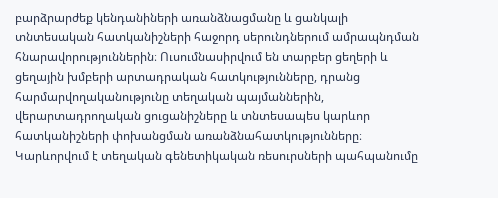բարձրարժեք կենդանիների առանձնացմանը և ցանկալի տնտեսական հատկանիշների հաջորդ սերունդներում ամրապնդման հնարավորություններին։ Ուսումնասիրվում են տարբեր ցեղերի և ցեղային խմբերի արտադրական հատկությունները, դրանց հարմարվողականությունը տեղական պայմաններին, վերարտադրողական ցուցանիշները և տնտեսապես կարևոր հատկանիշների փոխանցման առանձնահատկությունները։ Կարևորվում է տեղական գենետիկական ռեսուրսների պահպանումը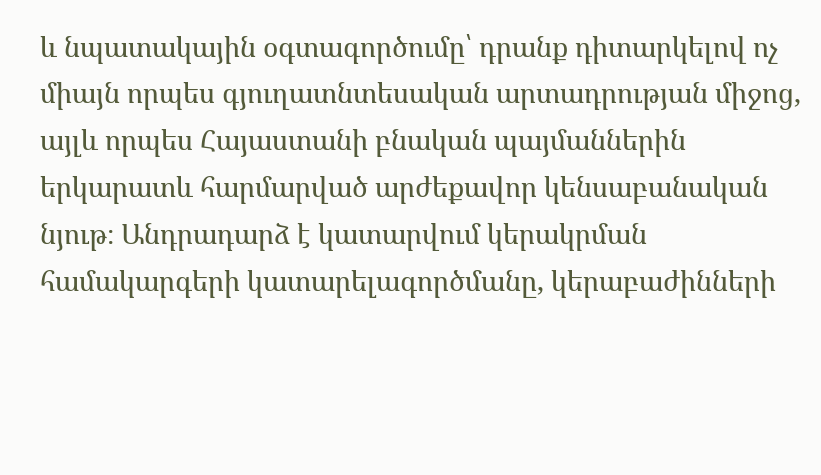և նպատակային օգտագործումը՝ դրանք դիտարկելով ոչ միայն որպես գյուղատնտեսական արտադրության միջոց, այլև որպես Հայաստանի բնական պայմաններին երկարատև հարմարված արժեքավոր կենսաբանական նյութ։ Անդրադարձ է կատարվում կերակրման համակարգերի կատարելագործմանը, կերաբաժինների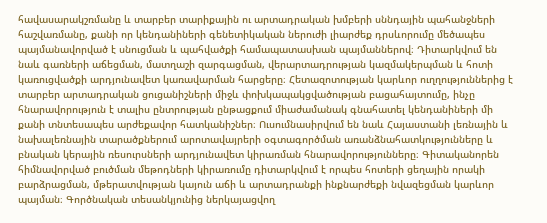հավասարակշռմանը և տարբեր տարիքային ու արտադրական խմբերի սննդային պահանջների հաշվառմանը, քանի որ կենդանիների գենետիկական ներուժի լիարժեք դրսևորումը մեծապես պայմանավորված է սնուցման և պահվածքի համապատասխան պայմաններով։ Դիտարկվում են նաև գառների աճեցման, մատղաշի զարգացման, վերարտադրության կազմակերպման և հոտի կառուցվածքի արդյունավետ կառավարման հարցերը։ Հետազոտության կարևոր ուղղություններից է տարբեր արտադրական ցուցանիշների միջև փոխկապակցվածության բացահայտումը, ինչը հնարավորություն է տալիս ընտրության ընթացքում միաժամանակ գնահատել կենդանիների մի քանի տնտեսապես արժեքավոր հատկանիշներ։ Ուսումնասիրվում են նաև Հայաստանի լեռնային և նախալեռնային տարածքներում արոտավայրերի օգտագործման առանձնահատկությունները և բնական կերային ռեսուրսների արդյունավետ կիրառման հնարավորությունները։ Գիտականորեն հիմնավորված բուծման մեթոդների կիրառումը դիտարկվում է որպես հոտերի ցեղային որակի բարձրացման, մթերատվության կայուն աճի և արտադրանքի ինքնարժեքի նվազեցման կարևոր պայման։ Գործնական տեսանկյունից ներկայացվող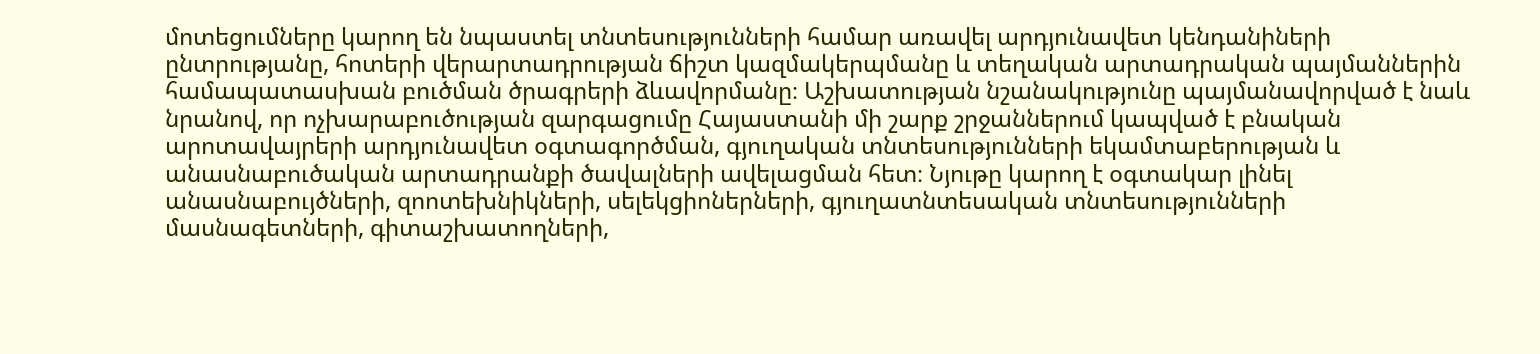մոտեցումները կարող են նպաստել տնտեսությունների համար առավել արդյունավետ կենդանիների ընտրությանը, հոտերի վերարտադրության ճիշտ կազմակերպմանը և տեղական արտադրական պայմաններին համապատասխան բուծման ծրագրերի ձևավորմանը։ Աշխատության նշանակությունը պայմանավորված է նաև նրանով, որ ոչխարաբուծության զարգացումը Հայաստանի մի շարք շրջաններում կապված է բնական արոտավայրերի արդյունավետ օգտագործման, գյուղական տնտեսությունների եկամտաբերության և անասնաբուծական արտադրանքի ծավալների ավելացման հետ։ Նյութը կարող է օգտակար լինել անասնաբույծների, զոոտեխնիկների, սելեկցիոներների, գյուղատնտեսական տնտեսությունների մասնագետների, գիտաշխատողների,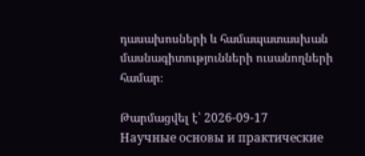դասախոսների և համապատասխան մասնագիտությունների ուսանողների համար։

Թարմացվել է՝ 2026-09-17
Научные основы и практические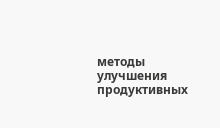методы улучшения продуктивных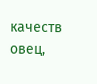качеств овец,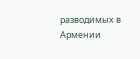разводимых в Армении